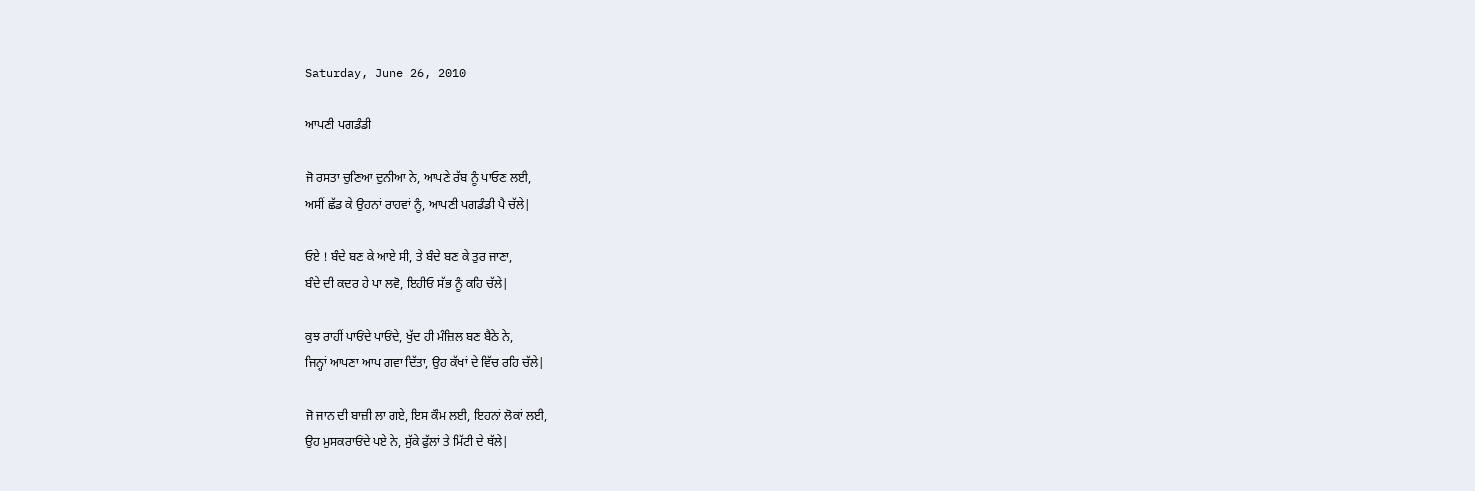Saturday, June 26, 2010

ਆਪਣੀ ਪਗਡੰਡੀ

ਜੋ ਰਸਤਾ ਚੁਣਿਆ ਦੁਨੀਆ ਨੇ, ਆਪਣੇ ਰੱਬ ਨੂੰ ਪਾਓਣ ਲਈ,
ਅਸੀਂ ਛੱਡ ਕੇ ਉਹਨਾਂ ਰਾਹਵਾਂ ਨੂੰ, ਆਪਣੀ ਪਗਡੰਡੀ ਪੈ ਚੱਲੇ|

ਓਏ ! ਬੰਦੇ ਬਣ ਕੇ ਆਏ ਸੀ, ਤੇ ਬੰਦੇ ਬਣ ਕੇ ਤੁਰ ਜਾਣਾ,
ਬੰਦੇ ਦੀ ਕਦਰ ਹੇ ਪਾ ਲਵੋ, ਇਹੀਓ ਸੱਭ ਨੂੰ ਕਹਿ ਚੱਲੇ|

ਕੁਝ ਰਾਹੀਂ ਪਾਓਂਦੇ ਪਾਓਂਦੇ, ਖੁੱਦ ਹੀ ਮੰਜ਼ਿਲ ਬਣ ਬੈਠੇ ਨੇ,
ਜਿਨ੍ਹਾਂ ਆਪਣਾ ਆਪ ਗਵਾ ਦਿੱਤਾ, ਉਹ ਕੱਖਾਂ ਦੇ ਵਿੱਚ ਰਹਿ ਚੱਲੇ|

ਜੋ ਜਾਨ ਦੀ ਬਾਜ਼ੀ ਲਾ ਗਏ, ਇਸ ਕੌਮ ਲਈ, ਇਹਨਾਂ ਲੋਕਾਂ ਲਈ,
ਉਹ ਮੁਸਕਰਾਓਂਦੇ ਪਏ ਨੇ, ਸੁੱਕੇ ਫੁੱਲਾਂ ਤੇ ਮਿੱਟੀ ਦੇ ਥੱਲੇ|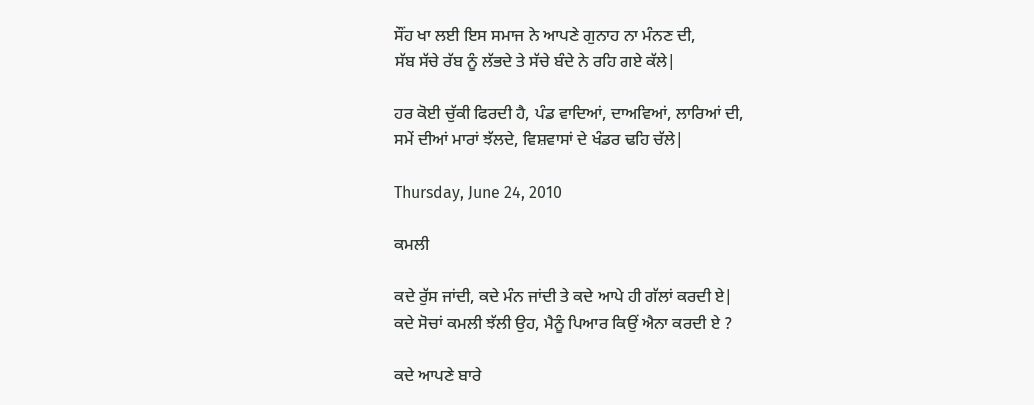ਸੌਂਹ ਖਾ ਲਈ ਇਸ ਸਮਾਜ ਨੇ ਆਪਣੇ ਗੁਨਾਹ ਨਾ ਮੰਨਣ ਦੀ,
ਸੱਬ ਸੱਚੇ ਰੱਬ ਨੂੰ ਲੱਭਦੇ ਤੇ ਸੱਚੇ ਬੰਦੇ ਨੇ ਰਹਿ ਗਏ ਕੱਲੇ|

ਹਰ ਕੋਈ ਚੁੱਕੀ ਫਿਰਦੀ ਹੈ, ਪੰਡ ਵਾਦਿਆਂ, ਦਾਅਵਿਆਂ, ਲਾਰਿਆਂ ਦੀ,
ਸਮੇਂ ਦੀਆਂ ਮਾਰਾਂ ਝੱਲਦੇ, ਵਿਸ਼ਵਾਸਾਂ ਦੇ ਖੰਡਰ ਢਹਿ ਚੱਲੇ|

Thursday, June 24, 2010

ਕਮਲੀ

ਕਦੇ ਰੁੱਸ ਜਾਂਦੀ, ਕਦੇ ਮੰਨ ਜਾਂਦੀ ਤੇ ਕਦੇ ਆਪੇ ਹੀ ਗੱਲਾਂ ਕਰਦੀ ਏ|
ਕਦੇ ਸੋਚਾਂ ਕਮਲੀ ਝੱਲੀ ਉਹ, ਮੈਨੂੰ ਪਿਆਰ ਕਿਉਂ ਐਨਾ ਕਰਦੀ ਏ ?

ਕਦੇ ਆਪਣੇ ਬਾਰੇ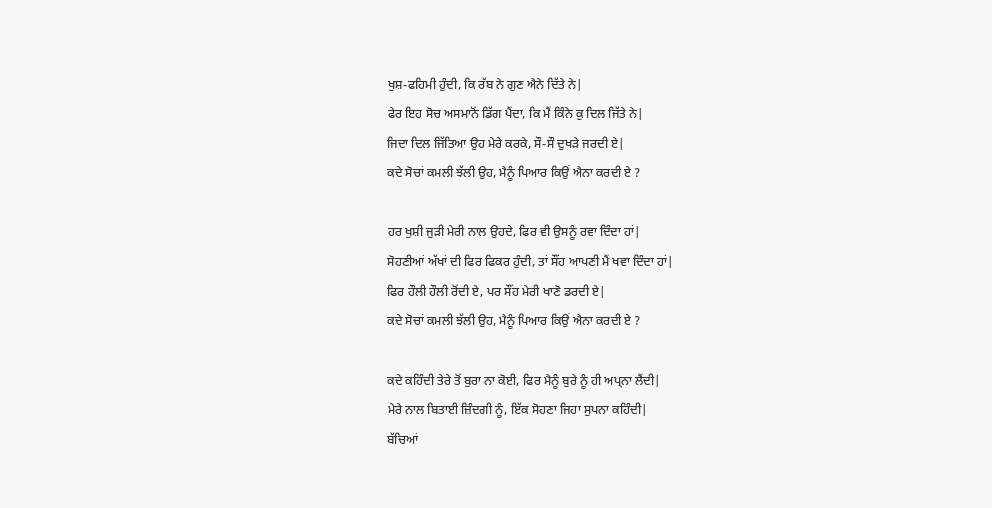ਖੁਸ਼-ਫਹਿਮੀ ਹੁੰਦੀ, ਕਿ ਰੱਬ ਨੇ ਗੁਣ ਐਨੇ ਦਿੱਤੇ ਨੇ|
ਫੇਰ ਇਹ ਸੋਚ ਅਸਮਾਨੋਂ ਡਿੱਗ ਪੈਂਦਾ, ਕਿ ਮੈਂ ਕਿੰਨੇ ਕੁ ਦਿਲ ਜਿੱਤੇ ਨੇ|
ਜਿਦਾ ਦਿਲ ਜਿੱਤਿਆ ਉਹ ਮੇਰੇ ਕਰਕੇ, ਸੌ-ਸੌ ਦੁਖੜੇ ਜਰਦੀ ਏ|
ਕਦੇ ਸੋਚਾਂ ਕਮਲੀ ਝੱਲੀ ਉਹ, ਮੈਨੂੰ ਪਿਆਰ ਕਿਉਂ ਐਨਾ ਕਰਦੀ ਏ ?

ਹਰ ਖੁਸ਼ੀ ਜੁੜੀ ਮੇਰੀ ਨਾਲ ਉਹਦੇ, ਫਿਰ ਵੀ ਉਸਨੂੰ ਰਵਾ ਦਿੰਦਾ ਹਾਂ|
ਸੋਹਣੀਆਂ ਅੱਖਾਂ ਦੀ ਫਿਰ ਫਿਕਰ ਹੁੰਦੀ, ਤਾਂ ਸੌਂਹ ਆਪਣੀ ਮੈਂ ਖਵਾ ਦਿੰਦਾ ਹਾਂ|
ਫਿਰ ਹੌਲੀ ਹੌਲੀ ਰੋਂਦੀ ਏ, ਪਰ ਸੌਂਹ ਮੇਰੀ ਖਾਣੋ ਡਰਦੀ ਏ|
ਕਦੇ ਸੋਚਾਂ ਕਮਲੀ ਝੱਲੀ ਉਹ, ਮੈਨੂੰ ਪਿਆਰ ਕਿਉਂ ਐਨਾ ਕਰਦੀ ਏ ?

ਕਦੇ ਕਹਿੰਦੀ ਤੇਰੇ ਤੋਂ ਬੁਰਾ ਨਾ ਕੋਈ, ਫਿਰ ਮੈਨੂੰ ਬੁਰੇ ਨੂੰ ਹੀ ਅਪ੍ਨਾ ਲੈਂਦੀ|
ਮੇਰੇ ਨਾਲ ਬਿਤਾਈ ਜ਼ਿੰਦਗੀ ਨੂੰ, ਇੱਕ ਸੋਹਣਾ ਜਿਹਾ ਸੁਪਨਾ ਕਹਿੰਦੀ|
ਬੱਚਿਆਂ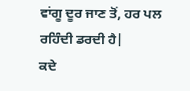ਵਾਂਗੂ ਦੂਰ ਜਾਣ ਤੋਂ, ਹਰ ਪਲ ਰਹਿੰਦੀ ਡਰਦੀ ਹੈ|
ਕਦੇ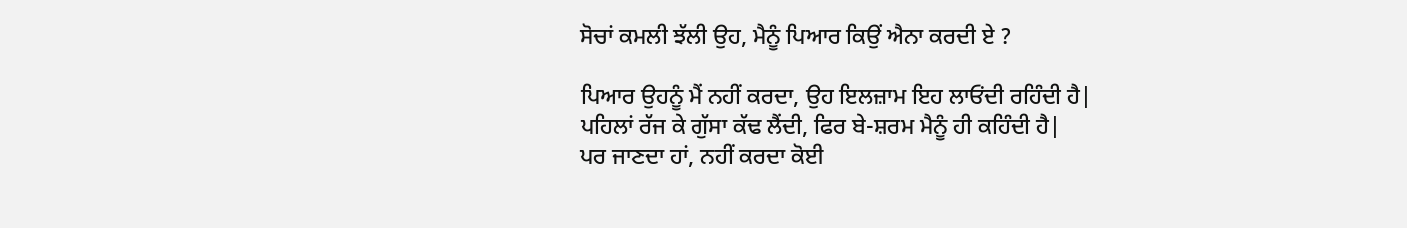ਸੋਚਾਂ ਕਮਲੀ ਝੱਲੀ ਉਹ, ਮੈਨੂੰ ਪਿਆਰ ਕਿਉਂ ਐਨਾ ਕਰਦੀ ਏ ?

ਪਿਆਰ ਉਹਨੂੰ ਮੈਂ ਨਹੀਂ ਕਰਦਾ, ਉਹ ਇਲਜ਼ਾਮ ਇਹ ਲਾਓਂਦੀ ਰਹਿੰਦੀ ਹੈ|
ਪਹਿਲਾਂ ਰੱਜ ਕੇ ਗੁੱਸਾ ਕੱਢ ਲੈਂਦੀ, ਫਿਰ ਬੇ-ਸ਼ਰਮ ਮੈਨੂੰ ਹੀ ਕਹਿੰਦੀ ਹੈ|
ਪਰ ਜਾਣਦਾ ਹਾਂ, ਨਹੀਂ ਕਰਦਾ ਕੋਈ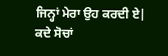ਜਿਨ੍ਹਾਂ ਮੇਰਾ ਉਹ ਕਰਦੀ ਏ|
ਕਦੇ ਸੋਚਾਂ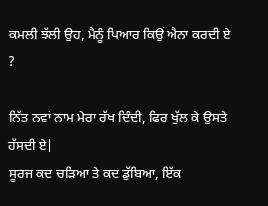ਕਮਲੀ ਝੱਲੀ ਉਹ, ਮੈਨੂੰ ਪਿਆਰ ਕਿਉਂ ਐਨਾ ਕਰਦੀ ਏ ?

ਨਿੱਤ ਨਵਾਂ ਨਾਮ ਮੇਰਾ ਰੱਖ ਦਿੰਦੀ, ਫਿਰ ਖੁੱਲ ਕੇ ਉਸਤੇ ਹੱਸਦੀ ਏ|
ਸੂਰਜ ਕਦ ਚੜਿਆ ਤੇ ਕਦ ਡੁੱਬਿਆ, ਇੱਕ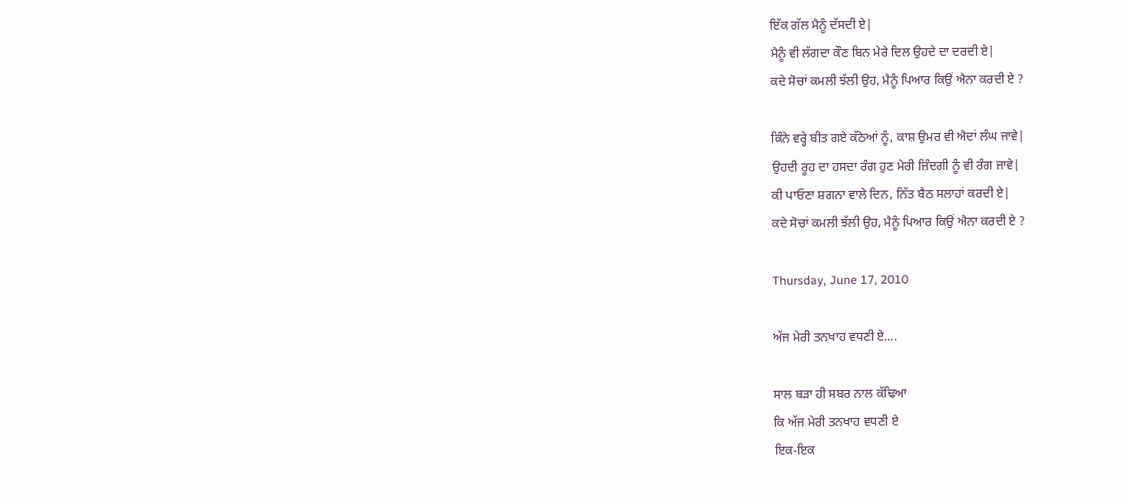ਇੱਕ ਗੱਲ ਮੈਨੂੰ ਦੱਸਦੀ ਏ|
ਮੈਨੂੰ ਵੀ ਲੱਗਦਾ ਕੌਣ ਬਿਨ ਮੇਰੇ ਦਿਲ ਉਹਦੇ ਦਾ ਦਰਦੀ ਏ|
ਕਦੇ ਸੋਚਾਂ ਕਮਲੀ ਝੱਲੀ ਉਹ, ਮੈਨੂੰ ਪਿਆਰ ਕਿਉਂ ਐਨਾ ਕਰਦੀ ਏ ?

ਕਿੰਨੇ ਵਰ੍ਹੇ ਬੀਤ ਗਏ ਕੱਠੇਆਂ ਨੂੰ, ਕਾਸ਼ ਉਮਰ ਵੀ ਐਦਾਂ ਲੰਘ ਜਾਵੇ|
ਉਹਦੀ ਰੂਹ ਦਾ ਹਸਦਾ ਰੰਗ ਹੁਣ ਮੇਰੀ ਜ਼ਿੰਦਗੀ ਨੂੰ ਵੀ ਰੰਗ ਜਾਵੇ|
ਕੀ ਪਾਓਣਾ ਸ਼ਗਨਾ ਵਾਲੇ ਦਿਨ, ਨਿੱਤ ਬੈਠ ਸਲਾਹਾਂ ਕਰਦੀ ਏ|
ਕਦੇ ਸੋਚਾਂ ਕਮਲੀ ਝੱਲੀ ਉਹ, ਮੈਨੂੰ ਪਿਆਰ ਕਿਉਂ ਐਨਾ ਕਰਦੀ ਏ ?

Thursday, June 17, 2010

ਅੱਜ ਮੇਰੀ ਤਨਖਾਹ ਵਧਣੀ ਏ....

ਸਾਲ ਬੜਾ ਹੀ ਸਬਰ ਨਾਲ ਕੱਢਿਆ
ਕਿ ਅੱਜ ਮੇਰੀ ਤਨਖਾਹ ਵਧਣੀ ਏ
ਇਕ-ਇਕ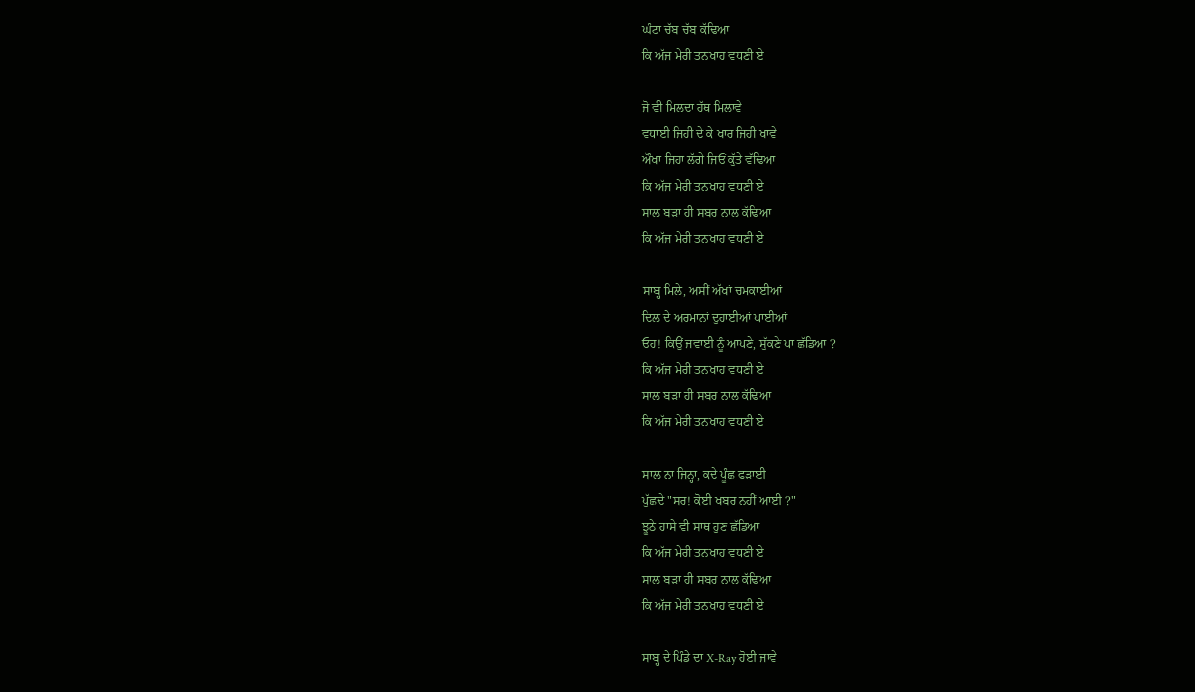ਘੰਟਾ ਚੱਬ ਚੱਬ ਕੱਢਿਆ
ਕਿ ਅੱਜ ਮੇਰੀ ਤਨਖਾਹ ਵਧਣੀ ਏ

ਜੋ ਵੀ ਮਿਲਦਾ ਹੱਥ ਮਿਲਾਵੇ
ਵਧਾਈ ਜਿਹੀ ਦੇ ਕੇ ਖਾਰ ਜਿਹੀ ਖਾਵੇ
ਔਖਾ ਜਿਹਾ ਲੱਗੇ ਜਿਓਂ ਕੁੱਤੇ ਵੱਢਿਆ
ਕਿ ਅੱਜ ਮੇਰੀ ਤਨਖਾਹ ਵਧਣੀ ਏ
ਸਾਲ ਬੜਾ ਹੀ ਸਬਰ ਨਾਲ ਕੱਢਿਆ
ਕਿ ਅੱਜ ਮੇਰੀ ਤਨਖਾਹ ਵਧਣੀ ਏ

ਸਾਬ੍ਹ ਮਿਲੇ, ਅਸੀਂ ਅੱਖਾਂ ਚਮਕਾਈਆਂ
ਦਿਲ ਦੇ ਅਰਮਾਨਾਂ ਦੁਹਾਈਆਂ ਪਾਈਆਂ
ਓਹ! ਕਿਉਂ ਜਵਾਈ ਨੂੰ ਆਪਣੇ, ਸੁੱਕਣੇ ਪਾ ਛੱਡਿਆ ?
ਕਿ ਅੱਜ ਮੇਰੀ ਤਨਖਾਹ ਵਧਣੀ ਏ
ਸਾਲ ਬੜਾ ਹੀ ਸਬਰ ਨਾਲ ਕੱਢਿਆ
ਕਿ ਅੱਜ ਮੇਰੀ ਤਨਖਾਹ ਵਧਣੀ ਏ

ਸਾਲ ਨਾ ਜਿਨ੍ਹਾ, ਕਦੇ ਪੂੰਛ ਫੜਾਈ
ਪੁੱਛਦੇ "ਸਰ! ਕੋਈ ਖਬਰ ਨਹੀਂ ਆਈ ?"
ਝੂਠੇ ਹਾਸੇ ਵੀ ਸਾਥ ਹੁਣ ਛੱਡਿਆ
ਕਿ ਅੱਜ ਮੇਰੀ ਤਨਖਾਹ ਵਧਣੀ ਏ
ਸਾਲ ਬੜਾ ਹੀ ਸਬਰ ਨਾਲ ਕੱਢਿਆ
ਕਿ ਅੱਜ ਮੇਰੀ ਤਨਖਾਹ ਵਧਣੀ ਏ

ਸਾਬ੍ਹ ਦੇ ਪਿੰਡੇ ਦਾ X-Ray ਹੋਈ ਜਾਵੇ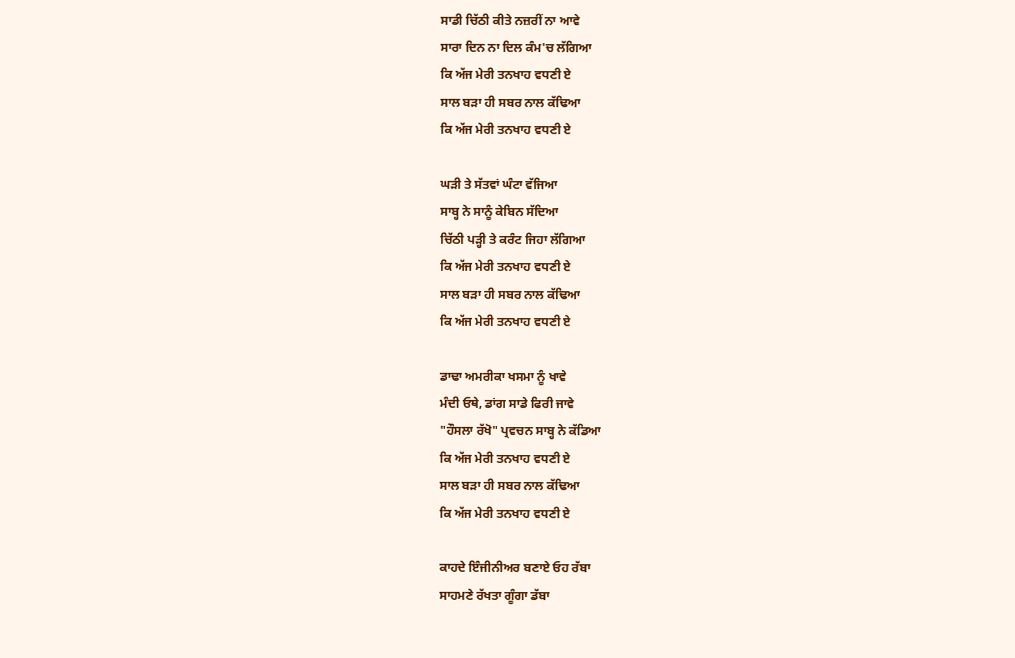ਸਾਡੀ ਚਿੱਠੀ ਕੀਤੇ ਨਜ਼ਰੀਂ ਨਾ ਆਵੇ
ਸਾਰਾ ਦਿਨ ਨਾ ਦਿਲ ਕੰਮ'ਚ ਲੱਗਿਆ
ਕਿ ਅੱਜ ਮੇਰੀ ਤਨਖਾਹ ਵਧਣੀ ਏ
ਸਾਲ ਬੜਾ ਹੀ ਸਬਰ ਨਾਲ ਕੱਢਿਆ
ਕਿ ਅੱਜ ਮੇਰੀ ਤਨਖਾਹ ਵਧਣੀ ਏ

ਘੜੀ ਤੇ ਸੱਤਵਾਂ ਘੰਟਾ ਵੱਜਿਆ
ਸਾਬ੍ਹ ਨੇ ਸਾਨੂੰ ਕੇਬਿਨ ਸੱਦਿਆ
ਚਿੱਠੀ ਪੜ੍ਹੀ ਤੇ ਕਰੰਟ ਜਿਹਾ ਲੱਗਿਆ
ਕਿ ਅੱਜ ਮੇਰੀ ਤਨਖਾਹ ਵਧਣੀ ਏ
ਸਾਲ ਬੜਾ ਹੀ ਸਬਰ ਨਾਲ ਕੱਢਿਆ
ਕਿ ਅੱਜ ਮੇਰੀ ਤਨਖਾਹ ਵਧਣੀ ਏ

ਡਾਢਾ ਅਮਰੀਕਾ ਖਸਮਾ ਨੂੰ ਖਾਵੇ
ਮੰਦੀ ਓਥੇ, ਡਾਂਗ ਸਾਡੇ ਫਿਰੀ ਜਾਵੇ
"ਹੌਸਲਾ ਰੱਖੋ" ਪ੍ਰਵਚਨ ਸਾਬ੍ਹ ਨੇ ਕੱਡਿਆ
ਕਿ ਅੱਜ ਮੇਰੀ ਤਨਖਾਹ ਵਧਣੀ ਏ
ਸਾਲ ਬੜਾ ਹੀ ਸਬਰ ਨਾਲ ਕੱਢਿਆ
ਕਿ ਅੱਜ ਮੇਰੀ ਤਨਖਾਹ ਵਧਣੀ ਏ

ਕਾਹਦੇ ਇੰਜੀਨੀਅਰ ਬਣਾਏ ਓਹ ਰੱਬਾ
ਸਾਹਮਣੇ ਰੱਖਤਾ ਗੂੰਗਾ ਡੱਬਾ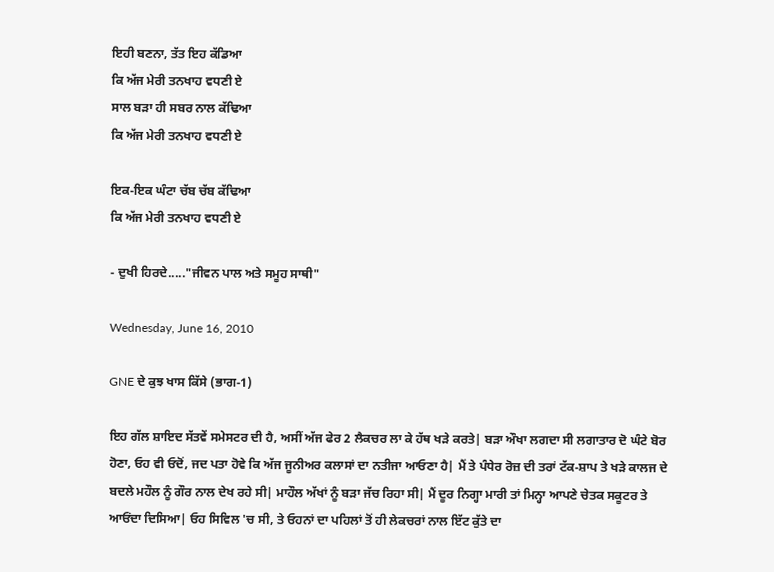ਇਹੀ ਬਣਨਾ, ਤੱਤ ਇਹ ਕੱਡਿਆ
ਕਿ ਅੱਜ ਮੇਰੀ ਤਨਖਾਹ ਵਧਣੀ ਏ
ਸਾਲ ਬੜਾ ਹੀ ਸਬਰ ਨਾਲ ਕੱਢਿਆ
ਕਿ ਅੱਜ ਮੇਰੀ ਤਨਖਾਹ ਵਧਣੀ ਏ

ਇਕ-ਇਕ ਘੰਟਾ ਚੱਬ ਚੱਬ ਕੱਢਿਆ
ਕਿ ਅੱਜ ਮੇਰੀ ਤਨਖਾਹ ਵਧਣੀ ਏ

- ਦੁਖੀ ਹਿਰਦੇ....."ਜੀਵਨ ਪਾਲ ਅਤੇ ਸਮੂਹ ਸਾਥੀ"

Wednesday, June 16, 2010

GNE ਦੇ ਕੁਝ ਖਾਸ ਕਿੱਸੇ (ਭਾਗ-1)

ਇਹ ਗੱਲ ਸ਼ਾਇਦ ਸੱਤਵੇਂ ਸਮੇਸਟਰ ਦੀ ਹੈ, ਅਸੀਂ ਅੱਜ ਫੇਰ 2 ਲੈਕਚਰ ਲਾ ਕੇ ਹੱਥ ਖੜੇ ਕਰਤੇ| ਬੜਾ ਔਖਾ ਲਗਦਾ ਸੀ ਲਗਾਤਾਰ ਦੋ ਘੰਟੇ ਬੋਰ ਹੋਣਾ, ਓਹ ਵੀ ਓਦੋਂ, ਜਦ ਪਤਾ ਹੋਵੇ ਕਿ ਅੱਜ ਜੂਨੀਅਰ ਕਲਾਸਾਂ ਦਾ ਨਤੀਜਾ ਆਓਣਾ ਹੈ| ਮੈਂ ਤੇ ਪੰਧੇਰ ਰੋਜ਼ ਦੀ ਤਰਾਂ ਟੱਕ-ਸ਼ਾਪ ਤੇ ਖੜੇ ਕਾਲਜ ਦੇ ਬਦਲੇ ਮਹੌਲ ਨੂੰ ਗੌਰ ਨਾਲ ਦੇਖ ਰਹੇ ਸੀ| ਮਾਹੌਲ ਅੱਖਾਂ ਨੂੰ ਬੜਾ ਜੱਚ ਰਿਹਾ ਸੀ| ਮੈਂ ਦੂਰ ਨਿਗ੍ਹਾ ਮਾਰੀ ਤਾਂ ਮਿਨ੍ਹਾ ਆਪਣੇ ਚੇਤਕ ਸਕੂਟਰ ਤੇ ਆਓਂਦਾ ਦਿਸਿਆ| ਓਹ ਸਿਵਿਲ 'ਚ ਸੀ, ਤੇ ਓਹਨਾਂ ਦਾ ਪਹਿਲਾਂ ਤੋਂ ਹੀ ਲੇਕਚਰਾਂ ਨਾਲ ਇੱਟ ਕੁੱਤੇ ਦਾ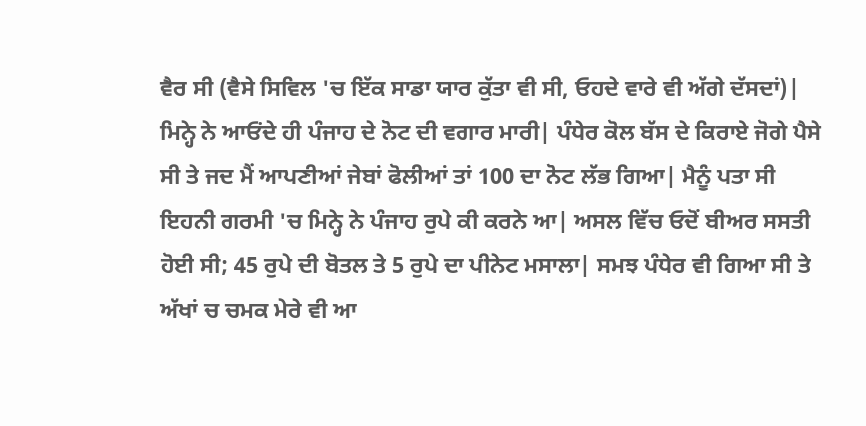ਵੈਰ ਸੀ (ਵੈਸੇ ਸਿਵਿਲ 'ਚ ਇੱਕ ਸਾਡਾ ਯਾਰ ਕੁੱਤਾ ਵੀ ਸੀ, ਓਹਦੇ ਵਾਰੇ ਵੀ ਅੱਗੇ ਦੱਸਦਾਂ)|
ਮਿਨ੍ਹੇ ਨੇ ਆਓਂਦੇ ਹੀ ਪੰਜਾਹ ਦੇ ਨੋਟ ਦੀ ਵਗਾਰ ਮਾਰੀ| ਪੰਧੇਰ ਕੋਲ ਬੱਸ ਦੇ ਕਿਰਾਏ ਜੋਗੇ ਪੈਸੇ ਸੀ ਤੇ ਜਦ ਮੈਂ ਆਪਣੀਆਂ ਜੇਬਾਂ ਫੋਲੀਆਂ ਤਾਂ 100 ਦਾ ਨੋਟ ਲੱਭ ਗਿਆ| ਮੈਨੂੰ ਪਤਾ ਸੀ ਇਹਨੀ ਗਰਮੀ 'ਚ ਮਿਨ੍ਹੇ ਨੇ ਪੰਜਾਹ ਰੁਪੇ ਕੀ ਕਰਨੇ ਆ| ਅਸਲ ਵਿੱਚ ਓਦੋਂ ਬੀਅਰ ਸਸਤੀ ਹੋਈ ਸੀ; 45 ਰੁਪੇ ਦੀ ਬੋਤਲ ਤੇ 5 ਰੁਪੇ ਦਾ ਪੀਨੇਟ ਮਸਾਲਾ| ਸਮਝ ਪੰਧੇਰ ਵੀ ਗਿਆ ਸੀ ਤੇ ਅੱਖਾਂ ਚ ਚਮਕ ਮੇਰੇ ਵੀ ਆ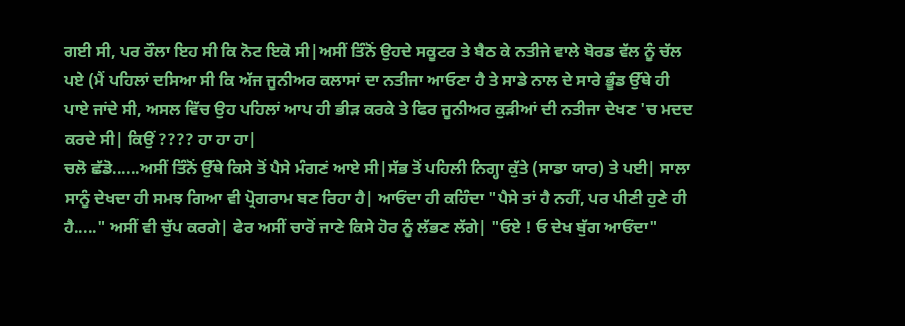ਗਈ ਸੀ, ਪਰ ਰੌਲਾ ਇਹ ਸੀ ਕਿ ਨੋਟ ਇਕੋ ਸੀ|ਅਸੀਂ ਤਿੰਨੋਂ ਉਹਦੇ ਸਕੂਟਰ ਤੇ ਬੈਠ ਕੇ ਨਤੀਜੇ ਵਾਲੇ ਬੋਰਡ ਵੱਲ ਨੂੰ ਚੱਲ ਪਏ (ਮੈਂ ਪਹਿਲਾਂ ਦਸਿਆ ਸੀ ਕਿ ਅੱਜ ਜੂਨੀਅਰ ਕਲਾਸਾਂ ਦਾ ਨਤੀਜਾ ਆਓਣਾ ਹੈ ਤੇ ਸਾਡੇ ਨਾਲ ਦੇ ਸਾਰੇ ਭੂੰਡ ਉੱਥੇ ਹੀ ਪਾਏ ਜਾਂਦੇ ਸੀ, ਅਸਲ ਵਿੱਚ ਉਹ ਪਹਿਲਾਂ ਆਪ ਹੀ ਭੀੜ ਕਰਕੇ ਤੇ ਫਿਰ ਜੂਨੀਅਰ ਕੁੜੀਆਂ ਦੀ ਨਤੀਜਾ ਦੇਖਣ 'ਚ ਮਦਦ ਕਰਦੇ ਸੀ| ਕਿਉਂ ???? ਹਾ ਹਾ ਹਾ|
ਚਲੋ ਛੱਡੋ......ਅਸੀਂ ਤਿੰਨੋਂ ਉੱਥੇ ਕਿਸੇ ਤੋਂ ਪੈਸੇ ਮੰਗਣਂ ਆਏ ਸੀ|ਸੱਭ ਤੋਂ ਪਹਿਲੀ ਨਿਗ੍ਹਾ ਕੁੱਤੇ (ਸਾਡਾ ਯਾਰ) ਤੇ ਪਈ| ਸਾਲਾ ਸਾਨੂੰ ਦੇਖਦਾ ਹੀ ਸਮਝ ਗਿਆ ਵੀ ਪ੍ਰੋਗਰਾਮ ਬਣ ਰਿਹਾ ਹੈ| ਆਓਂਦਾ ਹੀ ਕਹਿੰਦਾ "ਪੈਸੇ ਤਾਂ ਹੈ ਨਹੀਂ, ਪਰ ਪੀਣੀ ਹੁਣੇ ਹੀ ਹੈ....." ਅਸੀਂ ਵੀ ਚੁੱਪ ਕਰਗੇ| ਫੇਰ ਅਸੀਂ ਚਾਰੋਂ ਜਾਣੇ ਕਿਸੇ ਹੋਰ ਨੂੰ ਲੱਭਣ ਲੱਗੇ| "ਓਏ ! ਓ ਦੇਖ ਬੁੱਗ ਆਓਂਦਾ"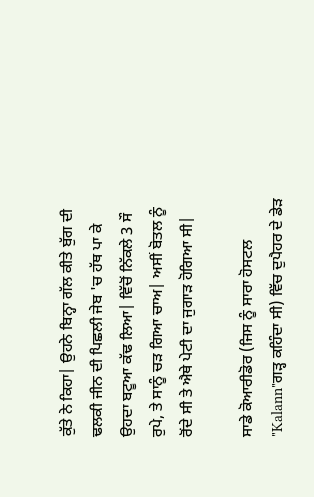ਕੁੱਤੇ ਨੇ ਕਿਹਾ| ਉਹਨੇ ਬਿਨ੍ਹਾ ਗੱਲ ਕੀਤੇ ਬੁੱਗ ਦੀ ਢਲਕੀ ਜੀਨ ਦੀ ਪਿਛਲੀ ਜੇਬ 'ਚ ਹੱਥ ਪਾ ਕੇ ਉਹਦਾ ਬਟੂਆ ਕੱਢ ਲਿਆ| ਵਿੱਚੋਂ ਨਿੱਕਲੇ 3 ਸੌ ਰੁਪੇ, ਤੇ ਸਾਨੂੰ ਚੜ ਗਿਆ ਚਾਅ| ਅਸੀਂ ਬੋਤਲ ਨੂੰ ਰੋਂਦੇ ਸੀ ਤੇ ਐਥੇ ਪੇਟੀ ਦਾ ਜੁਗਾੜ ਹੋਗਿਆ ਸੀ|

ਸਾਡੇ ਕੋਆਰੀਡੋਰ (ਜਿਸ ਨੂੰ ਸਾਰਾ ਹੋਸਟਲ "Kalann"ਗੜ੍ਹ ਕਹਿੰਦਾ ਸੀ) ਵਿੱਚ ਦੁਪੈਹਰ ਦੇ ਡੇੜ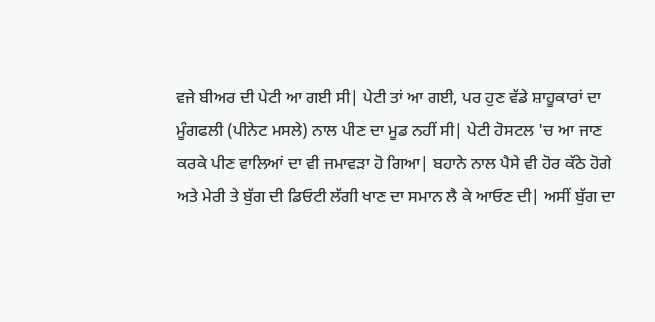ਵਜੇ ਬੀਅਰ ਦੀ ਪੇਟੀ ਆ ਗਈ ਸੀ| ਪੇਟੀ ਤਾਂ ਆ ਗਈ, ਪਰ ਹੁਣ ਵੱਡੇ ਸ਼ਾਹੂਕਾਰਾਂ ਦਾ ਮੂੰਗਫਲੀ (ਪੀਨੇਟ ਮਸਲੇ) ਨਾਲ ਪੀਣ ਦਾ ਮੂਡ ਨਹੀਂ ਸੀ| ਪੇਟੀ ਹੋਸਟਲ 'ਚ ਆ ਜਾਣ ਕਰਕੇ ਪੀਣ ਵਾਲਿਆਂ ਦਾ ਵੀ ਜਮਾਵੜਾ ਹੋ ਗਿਆ| ਬਹਾਨੇ ਨਾਲ ਪੈਸੇ ਵੀ ਹੋਰ ਕੱਠੇ ਹੋਗੇ ਅਤੇ ਮੇਰੀ ਤੇ ਬੁੱਗ ਦੀ ਡਿਓਟੀ ਲੱਗੀ ਖਾਣ ਦਾ ਸਮਾਨ ਲੈ ਕੇ ਆਓਣ ਦੀ| ਅਸੀਂ ਬੁੱਗ ਦਾ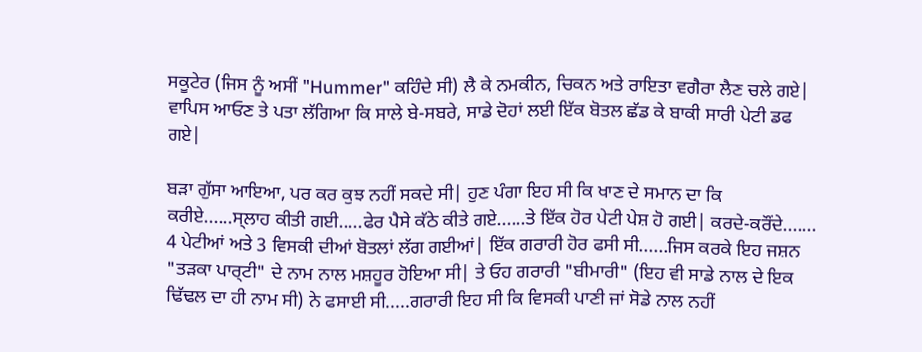ਸਕੂਟੇਰ (ਜਿਸ ਨੂੰ ਅਸੀਂ "Hummer" ਕਹਿੰਦੇ ਸੀ) ਲੈ ਕੇ ਨਮਕੀਨ, ਚਿਕਨ ਅਤੇ ਰਾਇਤਾ ਵਗੈਰਾ ਲੈਣ ਚਲੇ ਗਏ| ਵਾਪਿਸ ਆਓਣ ਤੇ ਪਤਾ ਲੱਗਿਆ ਕਿ ਸਾਲੇ ਬੇ-ਸਬਰੇ, ਸਾਡੇ ਦੋਹਾਂ ਲਈ ਇੱਕ ਬੋਤਲ ਛੱਡ ਕੇ ਬਾਕੀ ਸਾਰੀ ਪੇਟੀ ਡਫ ਗਏ|

ਬੜਾ ਗੁੱਸਾ ਆਇਆ, ਪਰ ਕਰ ਕੁਝ ਨਹੀਂ ਸਕਦੇ ਸੀ| ਹੁਣ ਪੰਗਾ ਇਹ ਸੀ ਕਿ ਖਾਣ ਦੇ ਸਮਾਨ ਦਾ ਕਿ ਕਰੀਏ......ਸ੍ਲਾਹ ਕੀਤੀ ਗਈ.....ਫੇਰ ਪੈਸੇ ਕੱਠੇ ਕੀਤੇ ਗਏ......ਤੇ ਇੱਕ ਹੋਰ ਪੇਟੀ ਪੇਸ਼ ਹੋ ਗਈ| ਕਰਦੇ-ਕਰੌਂਦੇ....... 4 ਪੇਟੀਆਂ ਅਤੇ 3 ਵਿਸਕੀ ਦੀਆਂ ਬੋਤਲਾਂ ਲੱਗ ਗਈਆਂ| ਇੱਕ ਗਰਾਰੀ ਹੋਰ ਫਸੀ ਸੀ......ਜਿਸ ਕਰਕੇ ਇਹ ਜਸ਼ਨ "ਤੜਕਾ ਪਾਰ੍ਟੀ" ਦੇ ਨਾਮ ਨਾਲ ਮਸ਼ਹੂਰ ਹੋਇਆ ਸੀ| ਤੇ ਓਹ ਗਰਾਰੀ "ਬੀਮਾਰੀ" (ਇਹ ਵੀ ਸਾਡੇ ਨਾਲ ਦੇ ਇਕ ਢਿੱਢਲ ਦਾ ਹੀ ਨਾਮ ਸੀ) ਨੇ ਫਸਾਈ ਸੀ.....ਗਰਾਰੀ ਇਹ ਸੀ ਕਿ ਵਿਸਕੀ ਪਾਣੀ ਜਾਂ ਸੋਡੇ ਨਾਲ ਨਹੀਂ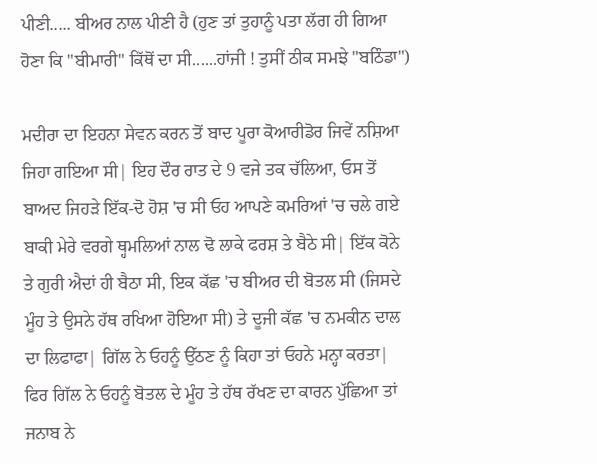ਪੀਣੀ..... ਬੀਅਰ ਨਾਲ ਪੀਣੀ ਹੈ (ਹੁਣ ਤਾਂ ਤੁਹਾਨੂੰ ਪਤਾ ਲੱਗ ਹੀ ਗਿਆ ਹੋਣਾ ਕਿ "ਬੀਮਾਰੀ" ਕਿੱਥੋਂ ਦਾ ਸੀ......ਹਾਂਜੀ ! ਤੁਸੀਂ ਠੀਕ ਸਮਝੇ "ਬਠਿੰਡਾ")

ਮਦੀਰਾ ਦਾ ਇਹਨਾ ਸੇਵਨ ਕਰਨ ਤੋਂ ਬਾਦ ਪੂਰਾ ਕੋਆਰੀਡੋਰ ਜਿਵੇਂ ਨਸ਼ਿਆ ਜਿਹਾ ਗਇਆ ਸੀ| ਇਹ ਦੌਰ ਰਾਤ ਦੇ 9 ਵਜੇ ਤਕ ਚੱਲਿਆ, ਓਸ ਤੋਂ ਬਾਅਦ ਜਿਹੜੇ ਇੱਕ-ਦੋ ਹੋਸ਼ 'ਚ ਸੀ ਓਹ ਆਪਣੇ ਕਮਰਿਆਂ 'ਚ ਚਲੇ ਗਏ ਬਾਕੀ ਮੇਰੇ ਵਰਗੇ ਥ੍ਹਮਲਿਆਂ ਨਾਲ ਢੋ ਲਾਕੇ ਫਰਸ਼ ਤੇ ਬੈਠੇ ਸੀ| ਇੱਕ ਕੋਨੇ ਤੇ ਗੁਰੀ ਐਦਾਂ ਹੀ ਬੈਠਾ ਸੀ, ਇਕ ਕੱਛ 'ਚ ਬੀਅਰ ਦੀ ਬੋਤਲ ਸੀ (ਜਿਸਦੇ ਮੂੰਹ ਤੇ ਉਸਨੇ ਹੱਥ ਰਖਿਆ ਹੋਇਆ ਸੀ) ਤੇ ਦੂਜੀ ਕੱਛ 'ਚ ਨਮਕੀਨ ਦਾਲ ਦਾ ਲਿਫਾਫਾ| ਗਿੱਲ ਨੇ ਓਹਨੂੰ ਉੱਠਣ ਨੂੰ ਕਿਹਾ ਤਾਂ ਓਹਨੇ ਮਨ੍ਹਾ ਕਰਤਾ| ਫਿਰ ਗਿੱਲ ਨੇ ਓਹਨੂੰ ਬੋਤਲ ਦੇ ਮੂੰਹ ਤੇ ਹੱਥ ਰੱਖਣ ਦਾ ਕਾਰਨ ਪੁੱਛਿਆ ਤਾਂ ਜਨਾਬ ਨੇ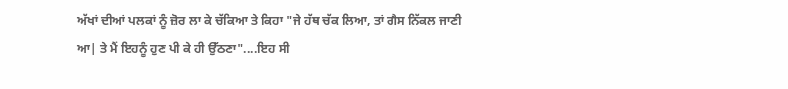ਅੱਖਾਂ ਦੀਆਂ ਪਲਕਾਂ ਨੂੰ ਜ਼ੋਰ ਲਾ ਕੇ ਚੱਕਿਆ ਤੇ ਕਿਹਾ "ਜੇ ਹੱਥ ਚੱਕ ਲਿਆ, ਤਾਂ ਗੈਸ ਨਿੱਕਲ ਜਾਣੀ ਆ| ਤੇ ਮੈਂ ਇਹਨੂੰ ਹੁਣ ਪੀ ਕੇ ਹੀ ਉੱਠਣਾ"....ਇਹ ਸੀ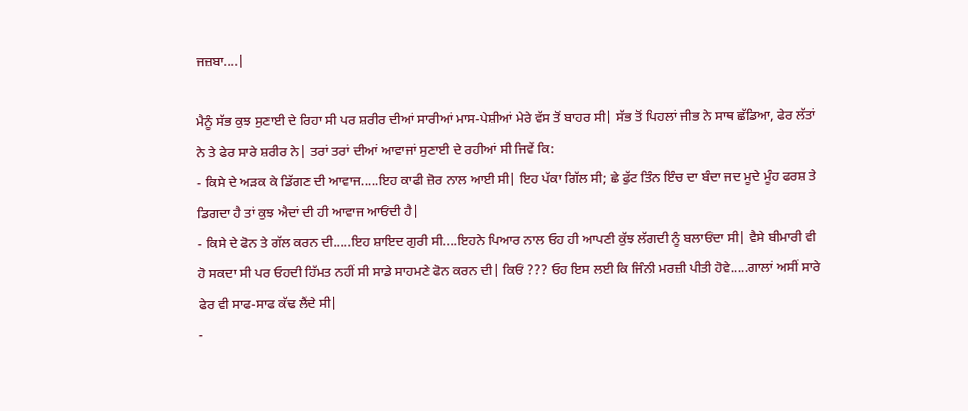ਜਜ਼ਬਾ....|

ਮੈਨੂੰ ਸੱਭ ਕੁਝ ਸੁਣਾਈ ਦੇ ਰਿਹਾ ਸੀ ਪਰ ਸ਼ਰੀਰ ਦੀਆਂ ਸਾਰੀਆਂ ਮਾਸ-ਪੇਸ਼ੀਆਂ ਮੇਰੇ ਵੱਸ ਤੋਂ ਬਾਹਰ ਸੀ| ਸੱਭ ਤੋਂ ਪਿਹਲਾਂ ਜੀਭ ਨੇ ਸਾਥ ਛੱਡਿਆ, ਫੇਰ ਲੱਤਾਂ ਨੇ ਤੇ ਫੇਰ ਸਾਰੇ ਸ਼ਰੀਰ ਨੇ| ਤਰਾਂ ਤਰਾਂ ਦੀਆਂ ਆਵਾਜਾਂ ਸੁਣਾਈ ਦੇ ਰਹੀਆਂ ਸੀ ਜਿਵੇਂ ਕਿ:
- ਕਿਸੇ ਦੇ ਅੜਕ ਕੇ ਡਿੱਗਣ ਦੀ ਆਵਾਜ.....ਇਹ ਕਾਫੀ ਜ਼ੋਰ ਨਾਲ ਆਈ ਸੀ| ਇਹ ਪੱਕਾ ਗਿੱਲ ਸੀ; ਛੇ ਫੁੱਟ ਤਿੰਨ ਇੰਚ ਦਾ ਬੰਦਾ ਜਦ ਮੂਦੇ ਮੂੰਹ ਫਰਸ਼ ਤੇ ਡਿਗਦਾ ਹੈ ਤਾਂ ਕੁਝ ਐਦਾਂ ਦੀ ਹੀ ਆਵਾਜ ਆਓਂਦੀ ਹੈ|
- ਕਿਸੇ ਦੇ ਫੋਨ ਤੇ ਗੱਲ ਕਰਨ ਦੀ.....ਇਹ ਸ਼ਾਇਦ ਗੁਰੀ ਸੀ....ਇਹਨੇ ਪਿਆਰ ਨਾਲ ਓਹ ਹੀ ਆਪਣੀ ਕੁੱਝ ਲੱਗਦੀ ਨੂੰ ਬਲਾਓਂਦਾ ਸੀ| ਵੈਸੇ ਬੀਮਾਰੀ ਵੀ ਹੋ ਸਕਦਾ ਸੀ ਪਰ ਓਹਦੀ ਹਿੱਮਤ ਨਹੀਂ ਸੀ ਸਾਡੇ ਸਾਹਮਣੇ ਫੋਨ ਕਰਨ ਦੀ| ਕਿਓਂ ??? ਓਹ ਇਸ ਲਈ ਕਿ ਜਿੰਨੀ ਮਰਜ਼ੀ ਪੀਤੀ ਹੋਵੇ.....ਗਾਲਾਂ ਅਸੀਂ ਸਾਰੇ ਫੇਰ ਵੀ ਸਾਫ-ਸਾਫ ਕੱਢ ਲੈਂਦੇ ਸੀ|
-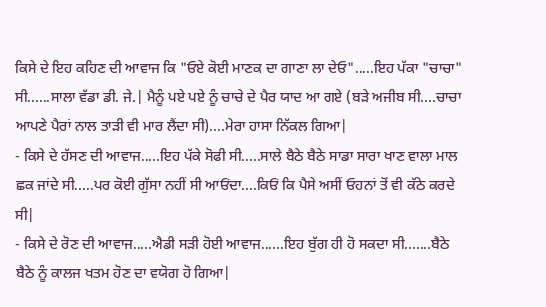ਕਿਸੇ ਦੇ ਇਹ ਕਹਿਣ ਦੀ ਆਵਾਜ ਕਿ "ਓਏ ਕੋਈ ਮਾਣਕ ਦਾ ਗਾਣਾ ਲਾ ਦੇਓ".....ਇਹ ਪੱਕਾ "ਚਾਚਾ" ਸੀ......ਸਾਲਾ ਵੱਡਾ ਡੀ. ਜੇ.| ਮੈਨੂੰ ਪਏ ਪਏ ਨੂੰ ਚਾਚੇ ਦੇ ਪੈਰ ਯਾਦ ਆ ਗਏ (ਬੜੇ ਅਜੀਬ ਸੀ....ਚਾਚਾ ਆਪਣੇ ਪੈਰਾਂ ਨਾਲ ਤਾੜੀ ਵੀ ਮਾਰ ਲੈਂਦਾ ਸੀ)....ਮੇਰਾ ਹਾਸਾ ਨਿੱਕਲ ਗਿਆ|
- ਕਿਸੇ ਦੇ ਹੱਸਣ ਦੀ ਆਵਾਜ.....ਇਹ ਪੱਕੇ ਸੋਫੀ ਸੀ.....ਸਾਲੇ ਬੈਠੇ ਬੈਠੇ ਸਾਡਾ ਸਾਰਾ ਖਾਣ ਵਾਲਾ ਮਾਲ ਛਕ ਜਾਂਦੇ ਸੀ.....ਪਰ ਕੋਈ ਗੁੱਸਾ ਨਹੀਂ ਸੀ ਆਓਂਦਾ....ਕਿਓਂ ਕਿ ਪੈਸੇ ਅਸੀਂ ਓਹਨਾਂ ਤੋਂ ਵੀ ਕੱਠੇ ਕਰਦੇ ਸੀ|
- ਕਿਸੇ ਦੇ ਰੋਣ ਦੀ ਆਵਾਜ.....ਐਡੀ ਸੜੀ ਹੋਈ ਆਵਾਜ......ਇਹ ਬੁੱਗ ਹੀ ਹੋ ਸਕਦਾ ਸੀ.......ਬੈਠੇ ਬੈਠੇ ਨੂੰ ਕਾਲਜ ਖਤਮ ਹੋਣ ਦਾ ਵਯੋਗ ਹੋ ਗਿਆ|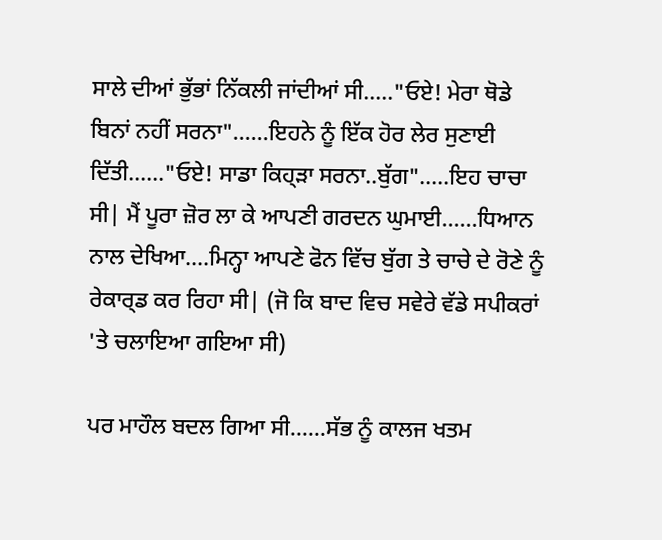ਸਾਲੇ ਦੀਆਂ ਭੁੱਭਾਂ ਨਿੱਕਲੀ ਜਾਂਦੀਆਂ ਸੀ....."ਓਏ! ਮੇਰਾ ਥੋਡੇ ਬਿਨਾਂ ਨਹੀਂ ਸਰਨਾ"......ਇਹਨੇ ਨੂੰ ਇੱਕ ਹੋਰ ਲੇਰ ਸੁਣਾਈ ਦਿੱਤੀ......"ਓਏ! ਸਾਡਾ ਕਿਹ੍ੜਾ ਸਰਨਾ..ਬੁੱਗ".....ਇਹ ਚਾਚਾ ਸੀ| ਮੈਂ ਪੂਰਾ ਜ਼ੋਰ ਲਾ ਕੇ ਆਪਣੀ ਗਰਦਨ ਘੁਮਾਈ......ਧਿਆਨ ਨਾਲ ਦੇਖਿਆ....ਮਿਨ੍ਹਾ ਆਪਣੇ ਫੋਨ ਵਿੱਚ ਬੁੱਗ ਤੇ ਚਾਚੇ ਦੇ ਰੋਣੇ ਨੂੰ ਰੇਕਾਰ੍ਡ ਕਰ ਰਿਹਾ ਸੀ| (ਜੋ ਕਿ ਬਾਦ ਵਿਚ ਸਵੇਰੇ ਵੱਡੇ ਸਪੀਕਰਾਂ 'ਤੇ ਚਲਾਇਆ ਗਇਆ ਸੀ)

ਪਰ ਮਾਹੌਲ ਬਦਲ ਗਿਆ ਸੀ......ਸੱਭ ਨੂੰ ਕਾਲਜ ਖਤਮ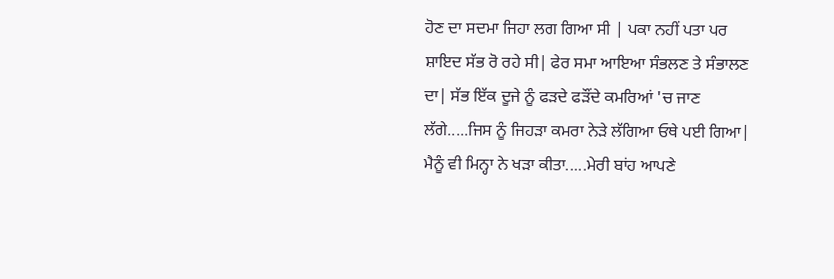ਹੋਣ ਦਾ ਸਦਮਾ ਜਿਹਾ ਲਗ ਗਿਆ ਸੀ | ਪਕਾ ਨਹੀਂ ਪਤਾ ਪਰ ਸ਼ਾਇਦ ਸੱਭ ਰੋ ਰਹੇ ਸੀ| ਫੇਰ ਸਮਾ ਆਇਆ ਸੰਭਲਣ ਤੇ ਸੰਭਾਲਣ ਦਾ| ਸੱਭ ਇੱਕ ਦੂਜੇ ਨੂੰ ਫੜਦੇ ਫੜੌਂਦੇ ਕਮਰਿਆਂ 'ਚ ਜਾਣ ਲੱਗੇ.....ਜਿਸ ਨੂੰ ਜਿਹੜਾ ਕਮਰਾ ਨੇੜੇ ਲੱਗਿਆ ਓਥੇ ਪਈ ਗਿਆ| ਮੈਨੂੰ ਵੀ ਮਿਨ੍ਹਾ ਨੇ ਖੜਾ ਕੀਤਾ.....ਮੇਰੀ ਬਾਂਹ ਆਪਣੇ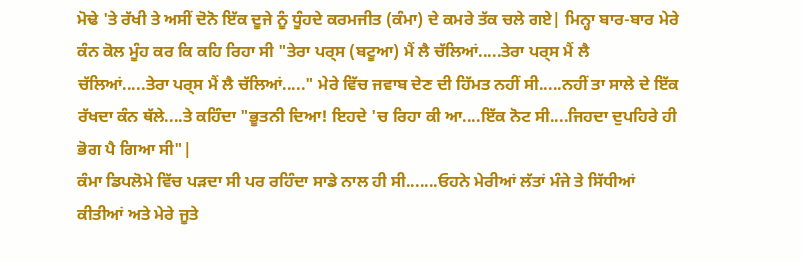ਮੋਢੇ 'ਤੇ ਰੱਖੀ ਤੇ ਅਸੀਂ ਦੋਨੋ ਇੱਕ ਦੂਜੇ ਨੂੰ ਧੂੰਹਦੇ ਕਰਮਜੀਤ (ਕੰਮਾ) ਦੇ ਕਮਰੇ ਤੱਕ ਚਲੇ ਗਏ| ਮਿਨ੍ਹਾ ਬਾਰ-ਬਾਰ ਮੇਰੇ ਕੰਨ ਕੋਲ ਮੂੰਹ ਕਰ ਕਿ ਕਹਿ ਰਿਹਾ ਸੀ "ਤੇਰਾ ਪਰ੍ਸ (ਬਟੂਆ) ਮੈਂ ਲੈ ਚੱਲਿਆਂ.....ਤੇਰਾ ਪਰ੍ਸ ਮੈਂ ਲੈ ਚੱਲਿਆਂ.....ਤੇਰਾ ਪਰ੍ਸ ਮੈਂ ਲੈ ਚੱਲਿਆਂ....." ਮੇਰੇ ਵਿੱਚ ਜਵਾਬ ਦੇਣ ਦੀ ਹਿੱਮਤ ਨਹੀਂ ਸੀ.....ਨਹੀਂ ਤਾ ਸਾਲੇ ਦੇ ਇੱਕ ਰੱਖਦਾ ਕੰਨ ਥੱਲੇ....ਤੇ ਕਹਿੰਦਾ "ਭੂਤਨੀ ਦਿਆ! ਇਹਦੇ 'ਚ ਰਿਹਾ ਕੀ ਆ....ਇੱਕ ਨੋਟ ਸੀ....ਜਿਹਦਾ ਦੁਪਹਿਰੇ ਹੀ ਭੋਗ ਪੈ ਗਿਆ ਸੀ"|
ਕੰਮਾ ਡਿਪਲੋਮੇ ਵਿੱਚ ਪੜਦਾ ਸੀ ਪਰ ਰਹਿੰਦਾ ਸਾਡੇ ਨਾਲ ਹੀ ਸੀ.......ਓਹਨੇ ਮੇਰੀਆਂ ਲੱਤਾਂ ਮੰਜੇ ਤੇ ਸਿੱਧੀਆਂ ਕੀਤੀਆਂ ਅਤੇ ਮੇਰੇ ਜੂਤੇ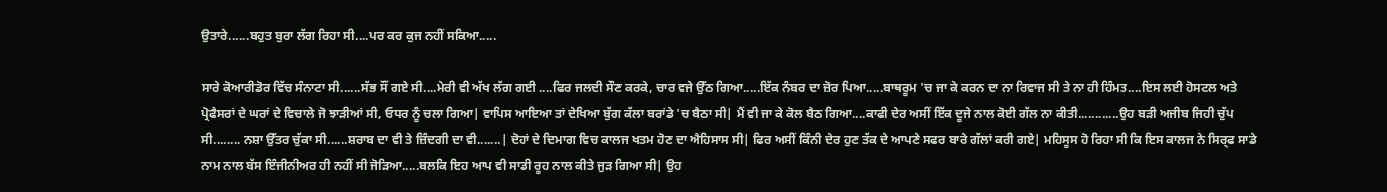ਉਤਾਰੇ......ਬਹੁਤ ਬੁਰਾ ਲੱਗ ਰਿਹਾ ਸੀ....ਪਰ ਕਰ ਕੁਜ ਨਹੀਂ ਸਕਿਆ.....

ਸਾਰੇ ਕੋਆਰੀਡੋਰ ਵਿੱਚ ਸੰਨਾਟਾ ਸੀ......ਸੱਭ ਸੌਂ ਗਏ ਸੀ....ਮੇਰੀ ਵੀ ਅੱਖ ਲੱਗ ਗਈ ....ਫਿਰ ਜਲਦੀ ਸੌਣ ਕਰਕੇ, ਚਾਰ ਵਜੇ ਉੱਠ ਗਿਆ.....ਇੱਕ ਨੰਬਰ ਦਾ ਜ਼ੋਰ ਪਿਆ.....ਬਾਥਰੂਮ 'ਚ ਜਾ ਕੇ ਕਰਨ ਦਾ ਨਾ ਰਿਵਾਜ ਸੀ ਤੇ ਨਾ ਹੀ ਹਿੰਮਤ....ਇਸ ਲਈ ਹੋਸਟਲ ਅਤੇ ਪ੍ਰੋਫੈਸਰਾਂ ਦੇ ਘਰਾਂ ਦੇ ਵਿਚਾਲੇ ਜੋ ਝਾੜੀਆਂ ਸੀ, ਓਧਰ ਨੂੰ ਚਲਾ ਗਿਆ| ਵਾਪਿਸ ਆਇਆ ਤਾਂ ਦੇਖਿਆ ਬੁੱਗ ਕੱਲਾ ਬਰਾਂਡੇ 'ਚ ਬੈਠਾ ਸੀ| ਮੈਂ ਵੀ ਜਾ ਕੇ ਕੋਲ ਬੈਠ ਗਿਆ....ਕਾਫੀ ਦੇਰ ਅਸੀਂ ਇੱਕ ਦੂਜੇ ਨਾਲ ਕੋਈ ਗੱਲ ਨਾ ਕੀਤੀ............ਉਹ ਬੜੀ ਅਜੀਬ ਜਿਹੀ ਚੁੱਪ ਸੀ........ ਨਸ਼ਾ ਉੱਤਰ ਚੁੱਕਾ ਸੀ......ਸ਼ਰਾਬ ਦਾ ਵੀ ਤੇ ਜ਼ਿੰਦਗੀ ਦਾ ਵੀ.......| ਦੋਹਾਂ ਦੇ ਦਿਮਾਗ ਵਿਚ ਕਾਲਜ ਖਤਮ ਹੋਣ ਦਾ ਐਹਿਸਾਸ ਸੀ| ਫਿਰ ਅਸੀਂ ਕਿੰਨੀ ਦੇਰ ਹੁਣ ਤੱਕ ਦੇ ਆਪਣੇ ਸਫਰ ਬਾਰੇ ਗੱਲਾਂ ਕਰੀ ਗਏ| ਮਹਿਸੂਸ ਹੋ ਰਿਹਾ ਸੀ ਕਿ ਇਸ ਕਾਲਜ ਨੇ ਸਿਰ੍ਫ ਸਾਡੇ ਨਾਮ ਨਾਲ ਬੱਸ ਇੰਜੀਨੀਅਰ ਹੀ ਨਹੀਂ ਸੀ ਜੋੜਿਆ.....ਬਲਕਿ ਇਹ ਆਪ ਵੀ ਸਾਡੀ ਰੂਹ ਨਾਲ ਕੀਤੇ ਜੁੜ ਗਿਆ ਸੀ| ਉਹ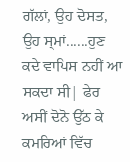ਗੱਲਾਂ, ਉਹ ਦੋਸਤ, ਉਹ ਸ੍ਮਾਂ......ਹੁਣ ਕਦੇ ਵਾਪਿਸ ਨਹੀਂ ਆ ਸਕਦਾ ਸੀ| ਫੇਰ ਅਸੀਂ ਦੋਨੋ ਉੱਠ ਕੇ ਕਮਰਿਆਂ ਵਿੱਚ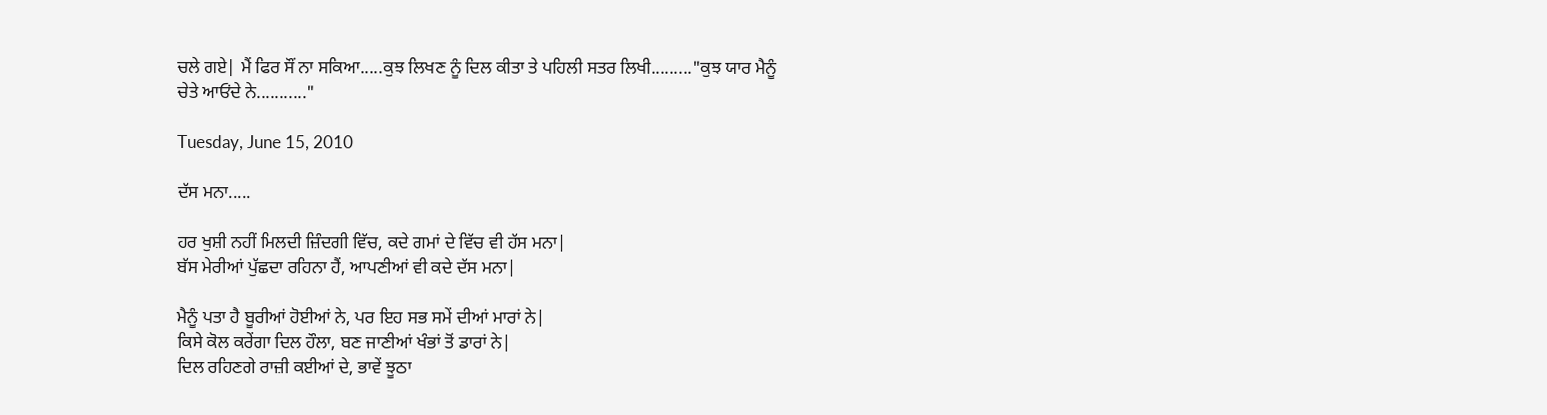ਚਲੇ ਗਏ| ਮੈਂ ਫਿਰ ਸੌਂ ਨਾ ਸਕਿਆ.....ਕੁਝ ਲਿਖਣ ਨੂੰ ਦਿਲ ਕੀਤਾ ਤੇ ਪਹਿਲੀ ਸਤਰ ਲਿਖੀ........."ਕੁਝ ਯਾਰ ਮੈਨੂੰ ਚੇਤੇ ਆਓਂਦੇ ਨੇ..........."

Tuesday, June 15, 2010

ਦੱਸ ਮਨਾ.....

ਹਰ ਖੁਸ਼ੀ ਨਹੀਂ ਮਿਲਦੀ ਜ਼ਿੰਦਗੀ ਵਿੱਚ, ਕਦੇ ਗਮਾਂ ਦੇ ਵਿੱਚ ਵੀ ਹੱਸ ਮਨਾ|
ਬੱਸ ਮੇਰੀਆਂ ਪੁੱਛਦਾ ਰਹਿਨਾ ਹੈਂ, ਆਪਣੀਆਂ ਵੀ ਕਦੇ ਦੱਸ ਮਨਾ|

ਮੈਨੂੰ ਪਤਾ ਹੈ ਬੂਰੀਆਂ ਹੋਈਆਂ ਨੇ, ਪਰ ਇਹ ਸਭ ਸਮੇਂ ਦੀਆਂ ਮਾਰਾਂ ਨੇ|
ਕਿਸੇ ਕੋਲ ਕਰੇਂਗਾ ਦਿਲ ਹੌਲਾ, ਬਣ ਜਾਣੀਆਂ ਖੰਭਾਂ ਤੋਂ ਡਾਰਾਂ ਨੇ|
ਦਿਲ ਰਹਿਣਗੇ ਰਾਜ਼ੀ ਕਈਆਂ ਦੇ, ਭਾਵੇਂ ਝੂਠਾ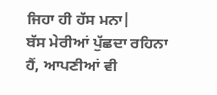ਜਿਹਾ ਹੀ ਹੱਸ ਮਨਾ|
ਬੱਸ ਮੇਰੀਆਂ ਪੁੱਛਦਾ ਰਹਿਨਾ ਹੈਂ, ਆਪਣੀਆਂ ਵੀ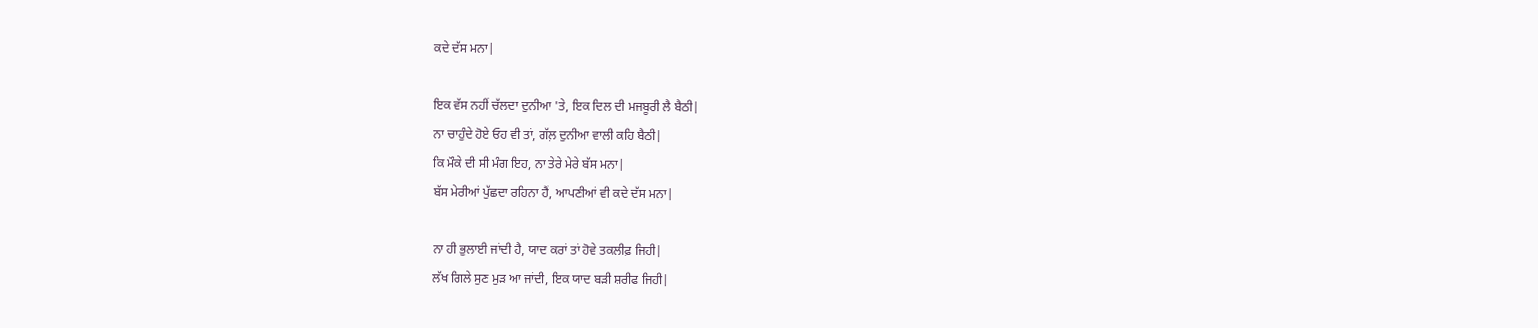ਕਦੇ ਦੱਸ ਮਨਾ|

ਇਕ ਵੱਸ ਨਹੀਂ ਚੱਲਦਾ ਦੁਨੀਆ 'ਤੇ, ਇਕ ਦਿਲ ਦੀ ਮਜਬੂਰੀ ਲੈ ਬੈਠੀ|
ਨਾ ਚਾਹੁੰਦੇ ਹੋਏ ਓਹ ਵੀ ਤਾਂ, ਗੱਲ਼ ਦੁਨੀਆ ਵਾਲੀ ਕਹਿ ਬੈਠੀ|
ਕਿ ਮੌਕੇ ਦੀ ਸੀ ਮੰਗ ਇਹ, ਨਾ ਤੇਰੇ ਮੇਰੇ ਬੱਸ ਮਨਾ|
ਬੱਸ ਮੇਰੀਆਂ ਪੁੱਛਦਾ ਰਹਿਨਾ ਹੈਂ, ਆਪਣੀਆਂ ਵੀ ਕਦੇ ਦੱਸ ਮਨਾ|

ਨਾ ਹੀ ਭੁਲਾਈ ਜਾਂਦੀ ਹੈ, ਯਾਦ ਕਰਾਂ ਤਾਂ ਹੋਵੇ ਤਕਲੀਫ਼ ਜਿਹੀ|
ਲੱਖ ਗਿਲੇ ਸੁਣ ਮੁੜ ਆ ਜਾਂਦੀ, ਇਕ ਯਾਦ ਬੜੀ ਸ਼ਰੀਫ ਜਿਹੀ|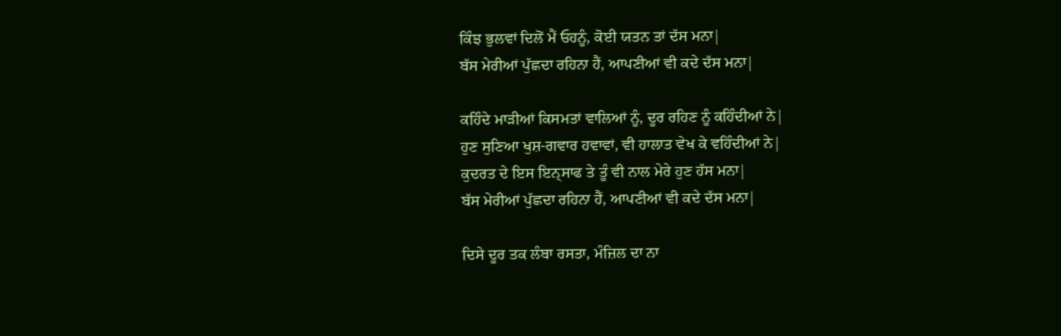ਕਿੰਝ ਭੁਲਵਾਂ ਦਿਲੋਂ ਮੈਂ ਓਹਨੂੰ, ਕੋਈ ਯਤਨ ਤਾਂ ਦੱਸ ਮਨਾ|
ਬੱਸ ਮੇਰੀਆਂ ਪੁੱਛਦਾ ਰਹਿਨਾ ਹੈਂ, ਆਪਣੀਆਂ ਵੀ ਕਦੇ ਦੱਸ ਮਨਾ|

ਕਹਿੰਦੇ ਮਾੜੀਆਂ ਕਿਸਮਤਾਂ ਵਾਲਿਆਂ ਨੂੰ, ਦੂਰ ਰਹਿਣ ਨੂੰ ਕਹਿੰਦੀਆਂ ਨੇ|
ਹੁਣ ਸੁਣਿਆ ਖੁਸ਼-ਗਵਾਰ ਹਵਾਵਾਂ, ਵੀ ਹਾਲਾਤ ਵੇਖ ਕੇ ਵਹਿੰਦੀਆਂ ਨੇ|
ਕੁਦਰਤ ਦੇ ਇਸ ਇਨ੍ਸਾਫ ਤੇ ਤੂੰ ਵੀ ਨਾਲ ਮੇਰੇ ਹੁਣ ਹੱਸ ਮਨਾ|
ਬੱਸ ਮੇਰੀਆਂ ਪੁੱਛਦਾ ਰਹਿਨਾ ਹੈਂ, ਆਪਣੀਆਂ ਵੀ ਕਦੇ ਦੱਸ ਮਨਾ|

ਦਿਸੇ ਦੂਰ ਤਕ ਲੰਬਾ ਰਸਤਾ, ਮੰਜ਼ਿਲ ਦਾ ਨਾ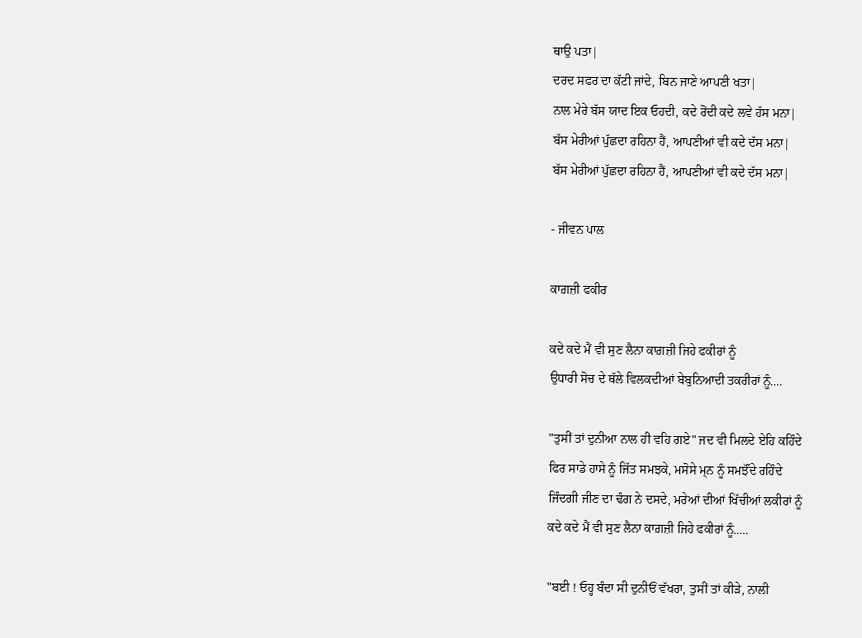ਥਾਉ ਪਤਾ|
ਦਰਦ ਸਫਰ ਦਾ ਕੱਟੀ ਜਾਂਦੇ, ਬਿਨ ਜਾਣੇ ਆਪਣੀ ਖਤਾ|
ਨਾਲ ਮੇਰੇ ਬੱਸ ਯਾਦ ਇਕ ਓਹਦੀ, ਕਦੇ ਰੋਂਦੀ ਕਦੇ ਲਵੇ ਹੱਸ ਮਨਾ|
ਬੱਸ ਮੇਰੀਆਂ ਪੁੱਛਦਾ ਰਹਿਨਾ ਹੈਂ, ਆਪਣੀਆਂ ਵੀ ਕਦੇ ਦੱਸ ਮਨਾ|
ਬੱਸ ਮੇਰੀਆਂ ਪੁੱਛਦਾ ਰਹਿਨਾ ਹੈਂ, ਆਪਣੀਆਂ ਵੀ ਕਦੇ ਦੱਸ ਮਨਾ|

- ਜੀਵਨ ਪਾਲ

ਕਾਗ਼ਜ਼ੀ ਫਕੀਰ

ਕਦੇ ਕਦੇ ਮੈਂ ਵੀ ਸੁਣ ਲੈਨਾ ਕਾਗ਼ਜ਼ੀ ਜਿਹੇ ਫਕੀਰਾਂ ਨੂੰ
ਉਧਾਰੀ ਸੋਚ ਦੇ ਥੱਲੇ ਵਿਲਕਦੀਆਂ ਬੇਬੁਨਿਆਦੀ ਤਕਰੀਰਾਂ ਨੂੰ....

"ਤੁਸੀਂ ਤਾਂ ਦੁਨੀਆ ਨਾਲ ਹੀ ਵਹਿ ਗਏ" ਜਦ ਵੀ ਮਿਲਦੇ ਏਹਿ ਕਹਿੰਦੇ
ਫਿਰ ਸਾਡੇ ਹਾਸੇ ਨੂੰ ਜਿੱਤ ਸਮਝਕੇ, ਮਸੋਸੇ ਮ੍ਨ ਨੂੰ ਸਮਝੌਂਦੇ ਰਹਿੰਦੇ
ਜਿੰਦਗੀ ਜੀਣ ਦਾ ਢੰਗ ਨੇ ਦਸਦੇ, ਮਰੇਆਂ ਦੀਆਂ ਖਿੱਚੀਆਂ ਲਕੀਰਾਂ ਨੂੰ
ਕਦੇ ਕਦੇ ਮੈਂ ਵੀ ਸੁਣ ਲੈਨਾ ਕਾਗ਼ਜ਼ੀ ਜਿਹੇ ਫਕੀਰਾਂ ਨੂੰ.....

"ਬਈ ! ਓਹ੍ਹ ਬੰਦਾ ਸੀ ਦੁਨੀਓਂ ਵੱਖਰਾ, ਤੁਸੀਂ ਤਾਂ ਕੀੜੇ, ਨਾਲੀ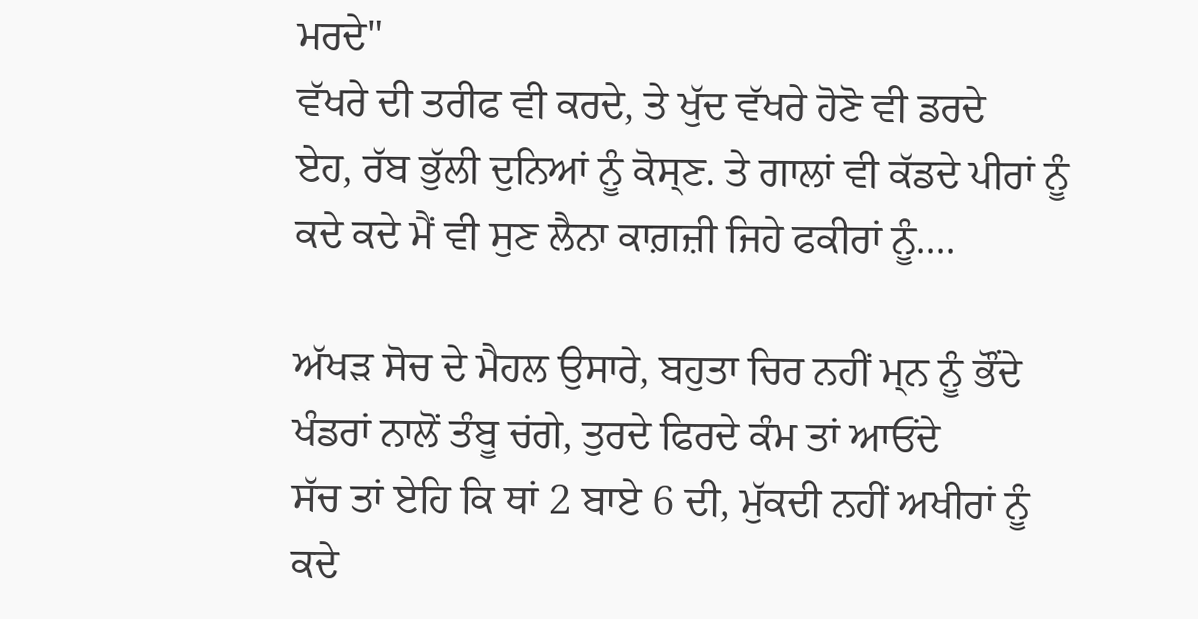ਮਰਦੇ"
ਵੱਖਰੇ ਦੀ ਤਰੀਫ ਵੀ ਕਰਦੇ, ਤੇ ਖੁੱਦ ਵੱਖਰੇ ਹੋਣੋ ਵੀ ਡਰਦੇ
ਏਹ, ਰੱਬ ਭੁੱਲੀ ਦੁਨਿਆਂ ਨੂੰ ਕੋਸ੍ਣ. ਤੇ ਗਾਲਾਂ ਵੀ ਕੱਡਦੇ ਪੀਰਾਂ ਨੂੰ
ਕਦੇ ਕਦੇ ਮੈਂ ਵੀ ਸੁਣ ਲੈਨਾ ਕਾਗ਼ਜ਼ੀ ਜਿਹੇ ਫਕੀਰਾਂ ਨੂੰ....

ਅੱਖੜ ਸੋਚ ਦੇ ਮੈਹਲ ਉਸਾਰੇ, ਬਹੁਤਾ ਚਿਰ ਨਹੀਂ ਮ੍ਨ ਨੂੰ ਭੌਂਦੇ
ਖੰਡਰਾਂ ਨਾਲੋਂ ਤੰਬੂ ਚਂਗੇ, ਤੁਰਦੇ ਫਿਰਦੇ ਕੰਮ ਤਾਂ ਆਓਂਦੇ
ਸੱਚ ਤਾਂ ਏਹਿ ਕਿ ਥਾਂ 2 ਬਾਏ 6 ਦੀ, ਮੁੱਕਦੀ ਨਹੀਂ ਅਖੀਰਾਂ ਨੂੰ
ਕਦੇ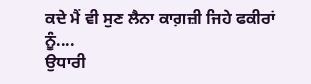ਕਦੇ ਮੈਂ ਵੀ ਸੁਣ ਲੈਨਾ ਕਾਗ਼ਜ਼ੀ ਜਿਹੇ ਫਕੀਰਾਂ ਨੂੰ....
ਉਧਾਰੀ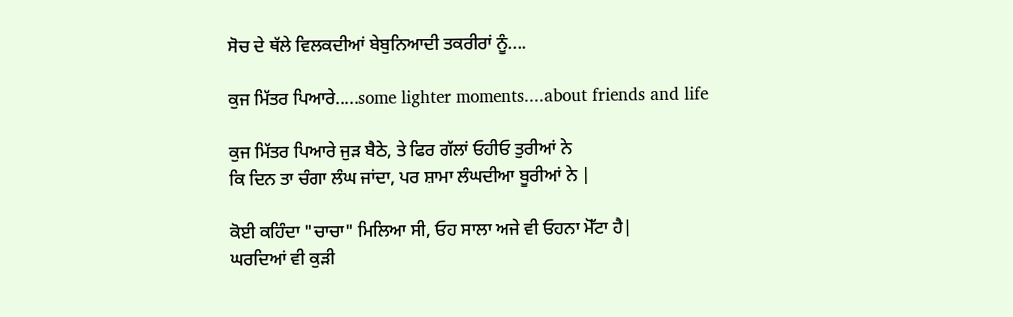ਸੋਚ ਦੇ ਥੱਲੇ ਵਿਲਕਦੀਆਂ ਬੇਬੁਨਿਆਦੀ ਤਕਰੀਰਾਂ ਨੂੰ....

ਕੁਜ ਮਿੱਤਰ ਪਿਆਰੇ.....some lighter moments....about friends and life

ਕੁਜ ਮਿੱਤਰ ਪਿਆਰੇ ਜੁਡ਼ ਬੈਠੇ, ਤੇ ਫਿਰ ਗੱਲਾਂ ਓਹੀਓ ਤੁਰੀਆਂ ਨੇ
ਕਿ ਦਿਨ ਤਾ ਚੰਗਾ ਲੰਘ ਜਾਂਦਾ, ਪਰ ਸ਼ਾਮਾ ਲੰਘਦੀਆ ਬੂਰੀਆਂ ਨੇ |

ਕੋਈ ਕਹਿੰਦਾ "ਚਾਚਾ" ਮਿਲਿਆ ਸੀ, ਓਹ ਸਾਲਾ ਅਜੇ ਵੀ ਓਹਨਾ ਮੋੱਟਾ ਹੈ|
ਘਰਦਿਆਂ ਵੀ ਕੁੜੀ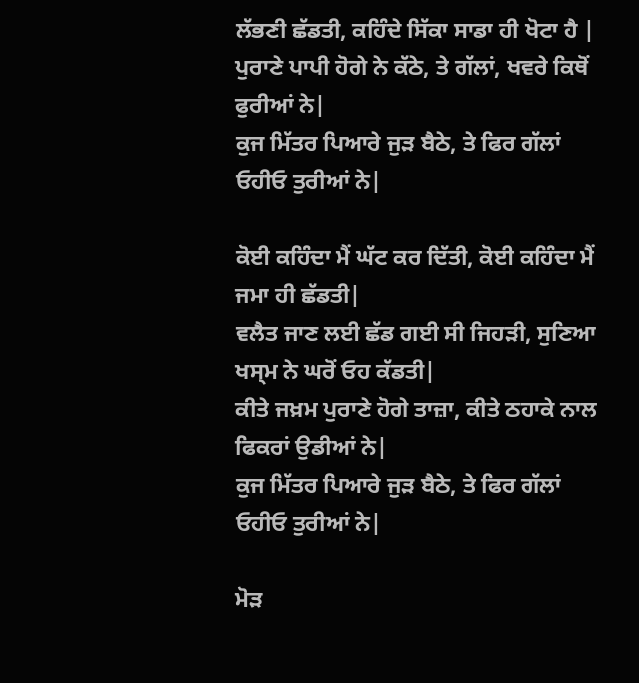ਲੱਭਣੀ ਛੱਡਤੀ, ਕਹਿੰਦੇ ਸਿੱਕਾ ਸਾਡਾ ਹੀ ਖੋਟਾ ਹੈ |
ਪੁਰਾਣੇ ਪਾਪੀ ਹੋਗੇ ਨੇ ਕੱਠੇ, ਤੇ ਗੱਲਾਂ, ਖਵਰੇ ਕਿਥੋਂ ਫੁਰੀਆਂ ਨੇ|
ਕੁਜ ਮਿੱਤਰ ਪਿਆਰੇ ਜੁਡ਼ ਬੈਠੇ, ਤੇ ਫਿਰ ਗੱਲਾਂ ਓਹੀਓ ਤੁਰੀਆਂ ਨੇ|

ਕੋਈ ਕਹਿੰਦਾ ਮੈਂ ਘੱਟ ਕਰ ਦਿੱਤੀ, ਕੋਈ ਕਹਿੰਦਾ ਮੈਂ ਜਮਾ ਹੀ ਛੱਡਤੀ|
ਵਲੈਤ ਜਾਣ ਲਈ ਛੱਡ ਗਈ ਸੀ ਜਿਹੜੀ, ਸੁਣਿਆ ਖਸ੍ਮ ਨੇ ਘਰੋਂ ਓਹ ਕੱਡਤੀ|
ਕੀਤੇ ਜਖ਼ਮ ਪੁਰਾਣੇ ਹੋਗੇ ਤਾਜ਼ਾ, ਕੀਤੇ ਠਹਾਕੇ ਨਾਲ ਫਿਕਰਾਂ ਉਡੀਆਂ ਨੇ|
ਕੁਜ ਮਿੱਤਰ ਪਿਆਰੇ ਜੁਡ਼ ਬੈਠੇ, ਤੇ ਫਿਰ ਗੱਲਾਂ ਓਹੀਓ ਤੁਰੀਆਂ ਨੇ|

ਮੋਡ਼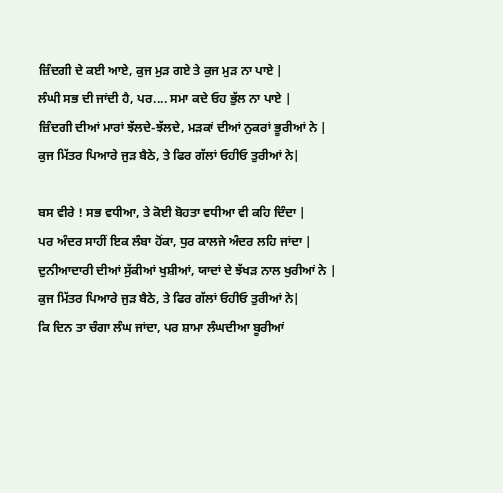ਜ਼ਿੰਦਗੀ ਦੇ ਕਈ ਆਏ, ਕੁਜ ਮੁੜ ਗਏ ਤੇ ਕੁਜ ਮੁੜ ਨਾ ਪਾਏ |
ਲੰਘੀ ਸਭ ਦੀ ਜਾਂਦੀ ਹੈ, ਪਰ.... ਸਮਾ ਕਦੇ ਓਹ ਭੁੱਲ ਨਾ ਪਾਏ |
ਜ਼ਿੰਦਗੀ ਦੀਆਂ ਮਾਰਾਂ ਝੱਲਦੇ-ਝੱਲਦੇ, ਮੜਕਾਂ ਦੀਆਂ ਨੁਕਰਾਂ ਭੂਰੀਆਂ ਨੇ |
ਕੁਜ ਮਿੱਤਰ ਪਿਆਰੇ ਜੁਡ਼ ਬੈਠੇ, ਤੇ ਫਿਰ ਗੱਲਾਂ ਓਹੀਓ ਤੁਰੀਆਂ ਨੇ|

ਬਸ ਵੀਰੇ ! ਸਭ ਵਧੀਆ, ਤੇ ਕੋਈ ਬੋਹਤਾ ਵਧੀਆ ਵੀ ਕਹਿ ਦਿੰਦਾ |
ਪਰ ਅੰਦਰ ਸਾਹੀਂ ਇਕ ਲੰਬਾ ਹੋਂਕਾ, ਧੁਰ ਕਾਲਜੇ ਅੰਦਰ ਲਹਿ ਜਾਂਦਾ |
ਦੁਨੀਆਦਾਰੀ ਦੀਆਂ ਸੁੱਕੀਆਂ ਖੁਸ਼ੀਆਂ, ਯਾਦਾਂ ਦੇ ਝੱਖਡ਼ ਨਾਲ ਖੁਰੀਆਂ ਨੇ |
ਕੁਜ ਮਿੱਤਰ ਪਿਆਰੇ ਜੁਡ਼ ਬੈਠੇ, ਤੇ ਫਿਰ ਗੱਲਾਂ ਓਹੀਓ ਤੁਰੀਆਂ ਨੇ|
ਕਿ ਦਿਨ ਤਾ ਚੰਗਾ ਲੰਘ ਜਾਂਦਾ, ਪਰ ਸ਼ਾਮਾ ਲੰਘਦੀਆ ਬੂਰੀਆਂ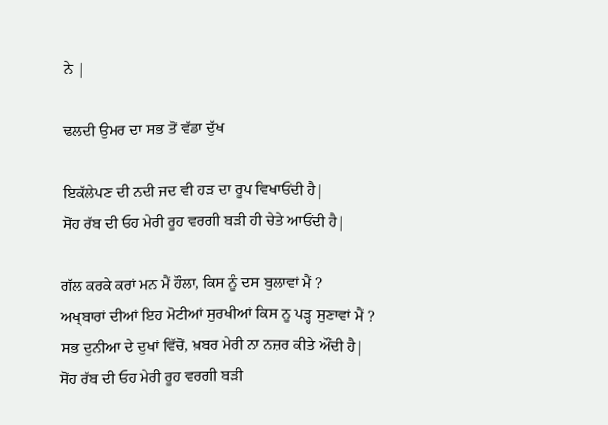ਨੇ |

ਢਲਦੀ ਉਮਰ ਦਾ ਸਭ ਤੋਂ ਵੱਡਾ ਦੁੱਖ

ਇਕੱਲੇਪਣ ਦੀ ਨਦੀ ਜਦ ਵੀ ਹੜ ਦਾ ਰੂਪ ਵਿਖਾਓਂਦੀ ਹੈ|
ਸੋਂਹ ਰੱਬ ਦੀ ਓਹ ਮੇਰੀ ਰੂਹ ਵਰਗੀ ਬੜੀ ਹੀ ਚੇਤੇ ਆਓਂਦੀ ਹੈ|

ਗੱਲ ਕਰਕੇ ਕਰਾਂ ਮਨ ਮੈਂ ਹੌਲਾ, ਕਿਸ ਨੂੰ ਦਸ ਬੁਲਾਵਾਂ ਮੈਂ ?
ਅਖ੍ਬਾਰਾਂ ਦੀਆਂ ਇਹ ਮੋਟੀਆਂ ਸੁਰਖੀਆਂ ਕਿਸ ਨੂ ਪੜ੍ਹ ਸੁਣਾਵਾਂ ਮੈਂ ?
ਸਭ ਦੁਨੀਆ ਦੇ ਦੁਖਾਂ ਵਿੱਚੋਂ, ਖ਼ਬਰ ਮੇਰੀ ਨਾ ਨਜ਼ਰ ਕੀਤੇ ਔਂਦੀ ਹੈ|
ਸੋਂਹ ਰੱਬ ਦੀ ਓਹ ਮੇਰੀ ਰੂਹ ਵਰਗੀ ਬੜੀ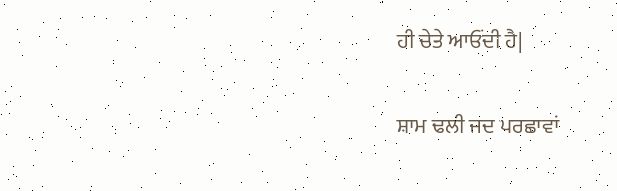ਹੀ ਚੇਤੇ ਆਓਂਦੀ ਹੈ|

ਸ਼ਾਮ ਢਲੀ ਜਦ ਪਰਛਾਵਾਂ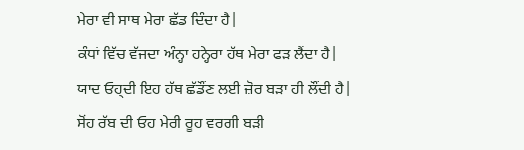ਮੇਰਾ ਵੀ ਸਾਥ ਮੇਰਾ ਛੱਡ ਦਿੰਦਾ ਹੈ|
ਕੰਧਾਂ ਵਿੱਚ ਵੱਜਦਾ ਅੰਨ੍ਹਾ ਹਨ੍ਹੇਰਾ ਹੱਥ ਮੇਰਾ ਫੜ ਲੈਂਦਾ ਹੈ|
ਯਾਦ ਓਹ੍ਦੀ ਇਹ ਹੱਥ ਛੱਡੌਂਣ ਲਈ ਜ਼ੋਰ ਬੜਾ ਹੀ ਲੌਂਦੀ ਹੈ|
ਸੋਂਹ ਰੱਬ ਦੀ ਓਹ ਮੇਰੀ ਰੂਹ ਵਰਗੀ ਬੜੀ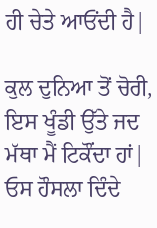ਹੀ ਚੇਤੇ ਆਓਂਦੀ ਹੈ|

ਕੁਲ ਦੁਨਿਆ ਤੋਂ ਚੋਰੀ, ਇਸ ਖੂੰਡੀ ਉੱਤੇ ਜਦ ਮੱਥਾ ਮੈਂ ਟਿਕੌਂਦਾ ਹਾਂ|
ਓਸ ਹੌਸਲਾ ਦਿੰਦੇ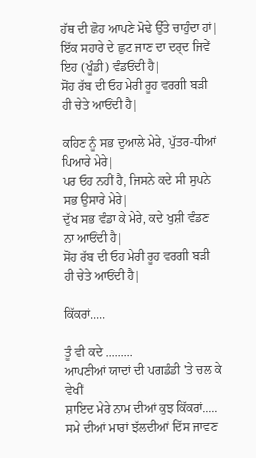ਹੱਥ ਦੀ ਛੋਹ ਆਪਣੇ ਮੋਢੇ ਉੱਤੇ ਚਾਹੁੰਦਾ ਹਾਂ|
ਇੱਕ ਸਹਾਰੇ ਦੇ ਛੁਟ ਜਾਣ ਦਾ ਦਰ੍ਦ ਜਿਵੇਂ ਇਹ (ਖੂੰਡੀ) ਵੰਡਓਂਦੀ ਹੈ|
ਸੋਂਹ ਰੱਬ ਦੀ ਓਹ ਮੇਰੀ ਰੂਹ ਵਰਗੀ ਬੜੀ ਹੀ ਚੇਤੇ ਆਓਂਦੀ ਹੈ|

ਕਹਿਣ ਨੂੰ ਸਭ ਦੁਆਲੇ ਮੇਰੇ, ਪੁੱਤਰ-ਧੀਆਂ ਪਿਆਰੇ ਮੇਰੇ|
ਪਰ ਓਹ ਨਹੀਂ ਹੈ, ਜਿਸਨੇ ਕਦੇ ਸੀ ਸੁਪਨੇ ਸਭ ਉਸਾਰੇ ਮੇਰੇ|
ਦੁੱਖ ਸਭ ਵੰਡਾ ਕੇ ਮੇਰੇ, ਕਦੇ ਖੁਸ਼ੀ ਵੰਡਣ ਨਾ ਆਓਂਦੀ ਹੈ|
ਸੋਂਹ ਰੱਬ ਦੀ ਓਹ ਮੇਰੀ ਰੂਹ ਵਰਗੀ ਬੜੀ ਹੀ ਚੇਤੇ ਆਓਂਦੀ ਹੈ|

ਕਿੱਕਰਾਂ.....

ਤੂੰ ਵੀ ਕਦੇ .........
ਆਪਣੀਆਂ ਯਾਦਾਂ ਦੀ ਪਗਡੰਡੀ 'ਤੇ ਚਲ ਕੇ ਵੇਖੀਂ
ਸ਼ਾਇਦ ਮੇਰੇ ਨਾਮ ਦੀਆਂ ਕੁਝ ਕਿੱਕਰਾਂ.....
ਸਮੇ ਦੀਆਂ ਮਾਰਾਂ ਝੱਲਦੀਆਂ ਦਿੱਸ ਜਾਵਣ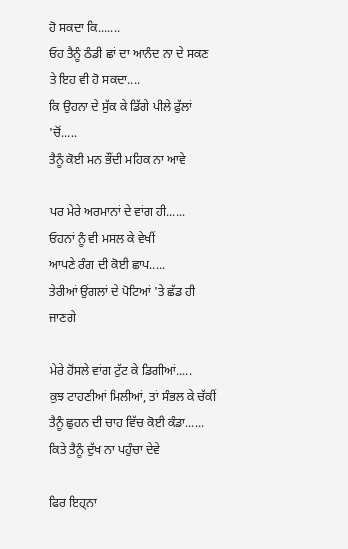ਹੋ ਸਕਦਾ ਕਿ.......
ਓਹ ਤੈਨੂੰ ਠੰਡੀ ਛਾਂ ਦਾ ਆਨੰਦ ਨਾ ਦੇ ਸਕਣ
ਤੇ ਇਹ ਵੀ ਹੋ ਸਕਦਾ....
ਕਿ ਉਹਨਾ ਦੇ ਸੁੱਕ ਕੇ ਡਿੱਗੇ ਪੀਲੇ ਫੁੱਲਾਂ 'ਚੋਂ.....
ਤੈਨੂੰ ਕੋਈ ਮਨ ਭੌਂਦੀ ਮਹਿਕ ਨਾ ਆਵੇ

ਪਰ ਮੇਰੇ ਅਰਮਾਨਾਂ ਦੇ ਵਾਂਗ ਹੀ......
ਓਹਨਾਂ ਨੂੰ ਵੀ ਮਸਲ ਕੇ ਵੇਖੀਂ
ਆਪਣੇ ਰੰਗ ਦੀ ਕੋਈ ਛਾਪ.....
ਤੇਰੀਆਂ ਉਂਗਲਾਂ ਦੇ ਪੋਟਿਆਂ 'ਤੇ ਛੱਡ ਹੀ ਜਾਣਗੇ

ਮੇਰੇ ਹੋਂਸਲੇ ਵਾਂਗ ਟੁੱਟ ਕੇ ਡਿਗੀਆਂ.....
ਕੁਝ ਟਾਹਣੀਆਂ ਮਿਲੀਆਂ, ਤਾਂ ਸੰਭਲ ਕੇ ਚੱਕੀਂ
ਤੈਨੂੰ ਛੁਹਨ ਦੀ ਚਾਹ ਵਿੱਚ ਕੋਈ ਕੰਡਾ......
ਕਿਤੇ ਤੈਨੂੰ ਦੁੱਖ ਨਾ ਪਹੁੰਚਾ ਦੇਵੇ

ਫਿਰ ਇਹ੍ਨਾ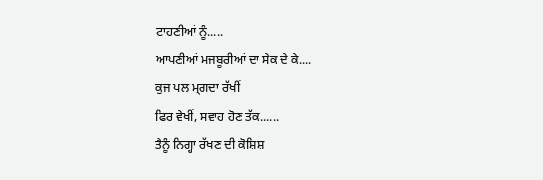ਟਾਹਣੀਆਂ ਨੂੰ.....
ਆਪਣੀਆਂ ਮਜਬੂਰੀਆਂ ਦਾ ਸੇਕ ਦੇ ਕੇ....
ਕੁਜ ਪਲ ਮ੍ਗਦਾ ਰੱਖੀਂ
ਫਿਰ ਵੇਖੀਂ, ਸਵਾਹ ਹੋਣ ਤੱਕ......
ਤੈਨੂੰ ਨਿਗ੍ਹਾ ਰੱਖਣ ਦੀ ਕੋਸ਼ਿਸ਼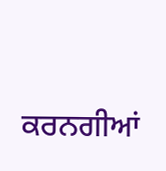ਕਰਨਗੀਆਂ